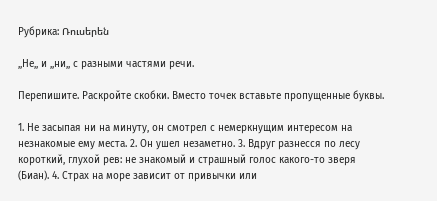Рубрика: Ռուսերեն

,,Не,, и ,,ни,, с разными частями речи.

Перепишите. Раскройте скобки. Вместо точек вставьте пропущенные буквы.

1. Не засыпая ни на минуту, он смотрел с немеркнущим интересом на незнакомые ему места. 2. Он ушел незаметно. 3. Вдруг разнесся по лесу короткий, глухой рев: не знакомый и страшный голос какого-то зверя (Биан). 4. Страх на море зависит от привычки или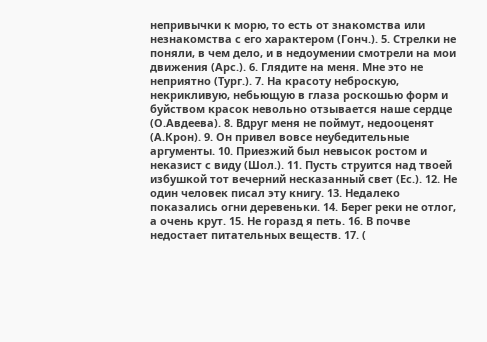непривычки к морю, то есть от знакомства или незнакомства с его характером (Гонч.). 5. Стрелки не поняли, в чем дело, и в недоумении смотрели на мои движения (Арс.). 6. Глядите на меня. Мне это не неприятно (Тург.). 7. На красоту неброскую, некрикливую, небьющую в глаза роскошью форм и буйством красок невольно отзывается наше сердце (О.Авдеева). 8. Вдруг меня не поймут, недооценят (А.Крон). 9. Он привел вовсе неубедительные аргументы. 10. Приезжий был невысок ростом и неказист с виду (Шол.). 11. Пусть струится над твоей избушкой тот вечерний несказанный свет (Ес.). 12. Не один человек писал эту книгу. 13. Недалеко показались огни деревеньки. 14. Берег реки не отлог, а очень крут. 15. Не горазд я петь. 16. В почве недостает питательных веществ. 17. (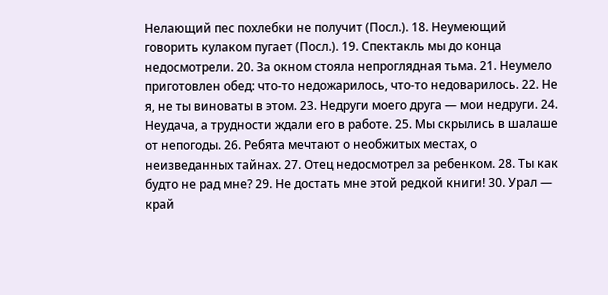Нелающий пес похлебки не получит (Посл.). 18. Неумеющий говорить кулаком пугает (Посл.). 19. Спектакль мы до конца недосмотрели. 20. За окном стояла непроглядная тьма. 21. Неумело приготовлен обед: что-то недожарилось, что-то недоварилось. 22. Не я, не ты виноваты в этом. 23. Недруги моего друга — мои недруги. 24. Неудача, а трудности ждали его в работе. 25. Мы скрылись в шалаше от непогоды. 26. Ребята мечтают о необжитых местах, о неизведанных тайнах. 27. Отец недосмотрел за ребенком. 28. Ты как будто не рад мне? 29. Не достать мне этой редкой книги! 30. Урал — край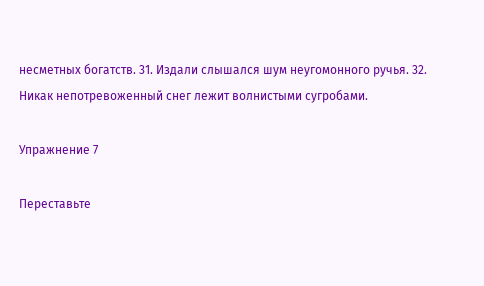несметных богатств. 31. Издали слышался шум неугомонного ручья. 32. Никак непотревоженный снег лежит волнистыми сугробами.

Упражнение 7

Переставьте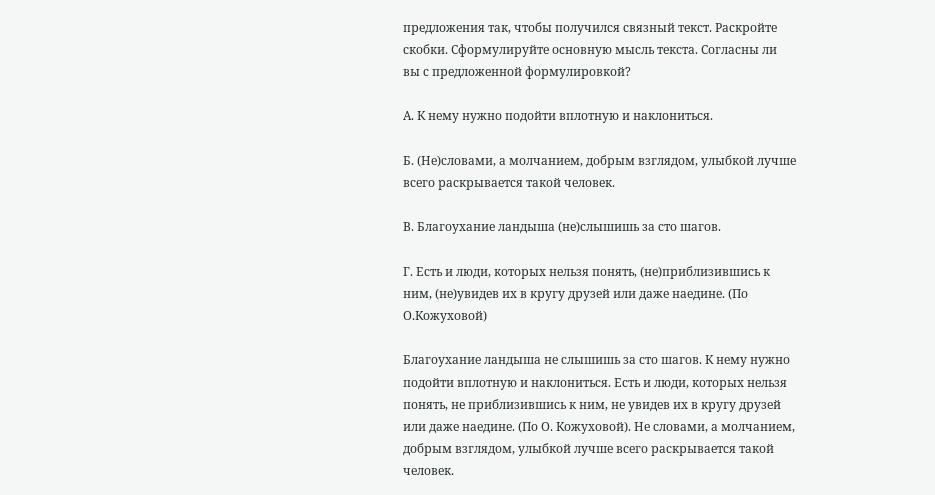предложения так, чтобы получился связный текст. Раскройте скобки. Сформулируйте основную мысль текста. Согласны ли вы с предложенной формулировкой?

А. К нему нужно подойти вплотную и наклониться.

Б. (Не)словами, а молчанием, добрым взглядом, улыбкой лучше всего раскрывается такой человек.

В. Благоухание ландыша (не)слышишь за сто шагов.

Г. Есть и люди, которых нельзя понять, (не)приблизившись к ним, (не)увидев их в кругу друзей или даже наедине. (По О.Кожуховой)

Благоухание ландыша не слышишь за сто шагов. К нему нужно подойти вплотную и наклониться. Есть и люди, которых нельзя понять, не приблизившись к ним, не увидев их в кругу друзей или даже наедине. (По О. Кожуховой). Не словами, а молчанием, добрым взглядом, улыбкой лучше всего раскрывается такой человек.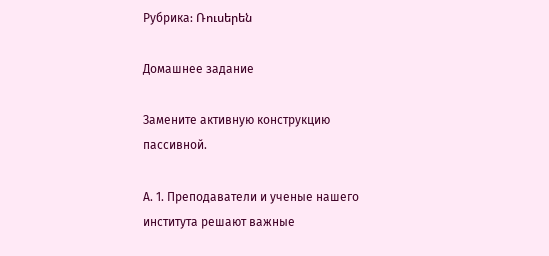Рубрика: Ռուսերեն

Домашнее задание

Замените активную конструкцию пассивной.

А. 1. Преподаватели и ученые нашего института решают важные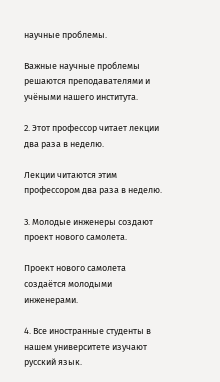научные проблемы.

Важные научные проблемы решаются преподавателями и учёными нашего института.

2. Этот профессор читает лекции два раза в неделю.

Лекции читаются этим профессором два раза в неделю.

3. Молодые инженеры создают проект нового самолета.

Проект нового самолета создаётся молодыми инженерами.

4. Все иностранные студенты в нашем университете изучают русский язык.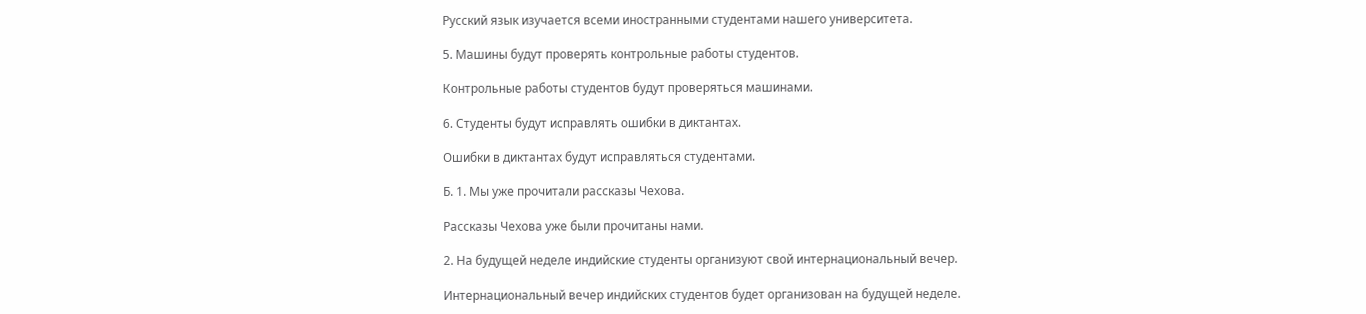Русский язык изучается всеми иностранными студентами нашего университета.

5. Машины будут проверять контрольные работы студентов.

Контрольные работы студентов будут проверяться машинами.

6. Студенты будут исправлять ошибки в диктантах.

Ошибки в диктантах будут исправляться студентами.

Б. 1. Мы уже прочитали рассказы Чехова.

Рассказы Чехова уже были прочитаны нами.

2. На будущей неделе индийские студенты организуют свой интернациональный вечер.

Интернациональный вечер индийских студентов будет организован на будущей неделе.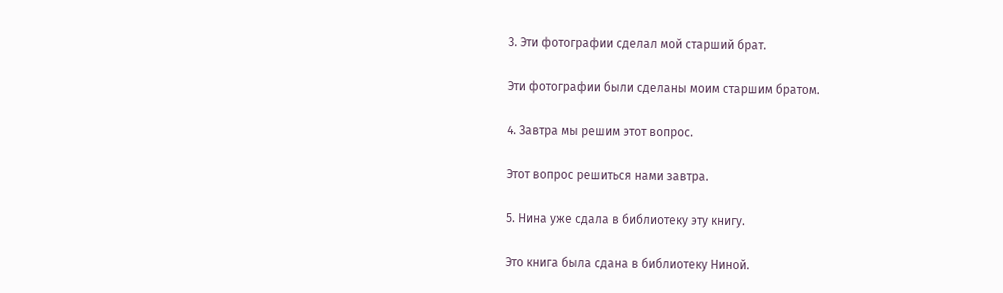3. Эти фотографии сделал мой старший брат.

Эти фотографии были сделаны моим старшим братом.

4. Завтра мы решим этот вопрос.

Этот вопрос решиться нами завтра.

5. Нина уже сдала в библиотеку эту книгу.

Это книга была сдана в библиотеку Ниной.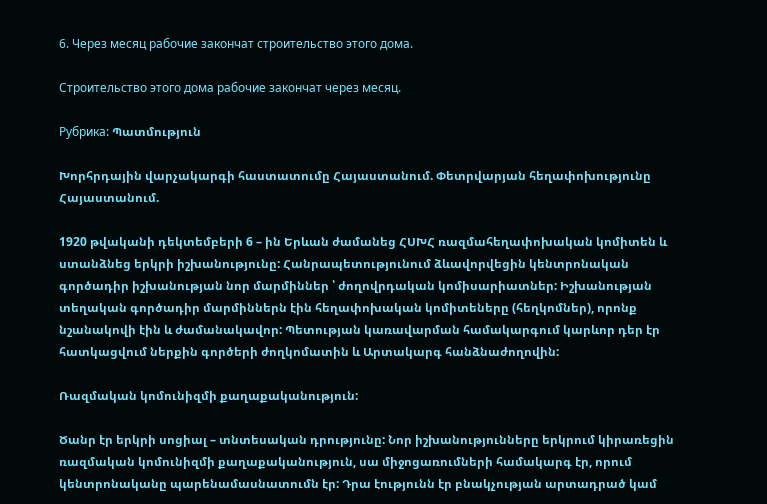6. Через месяц рабочие закончат строительство этого дома.

Строительство этого дома рабочие закончат через месяц.

Рубрика: Պատմություն

Խորհրդային վարչակարգի հաստատումը Հայաստանում. Փետրվարյան հեղափոխությունը Հայաստանում.

1920 թվականի դեկտեմբերի 6 – ին Երևան ժամանեց ՀՍԽՀ ռազմահեղափոխական կոմիտեն և ստանձնեց երկրի իշխանությունը: Հանրապետությունում ձևավորվեցին կենտրոնական գործադիր իշխանության նոր մարմիններ ՝ ժողովրդական կոմիսարիատներ: Իշխանության տեղական գործադիր մարմիններն էին հեղափոխական կոմիտեները (հեղկոմներ), որոնք նշանակովի էին և ժամանակավոր: Պետության կառավարման համակարգում կարևոր դեր էր հատկացվում ներքին գործերի ժողկոմատին և Արտակարգ հանձնաժողովին:

Ռազմական կոմունիզմի քաղաքականություն:

Ծանր էր երկրի սոցիալ – տնտեսական դրությունը: Նոր իշխանությունները երկրում կիրառեցին ռազմական կոմունիզմի քաղաքականություն, սա միջոցառումների համակարգ էր, որում կենտրոնականը պարենամասնատումն էր: Դրա էությունն էր բնակչության արտադրած կամ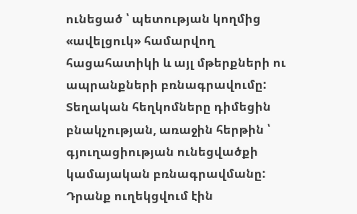ունեցած ՝ պետության կողմից «ավելցուկ» համարվող հացահատիկի և այլ մթերքների ու ապրանքների բռնագրավումը: Տեղական հեղկոմները դիմեցին բնակչության, առաջին հերթին ՝ գյուղացիության ունեցվածքի կամայական բռնագրավմանը: Դրանք ուղեկցվում էին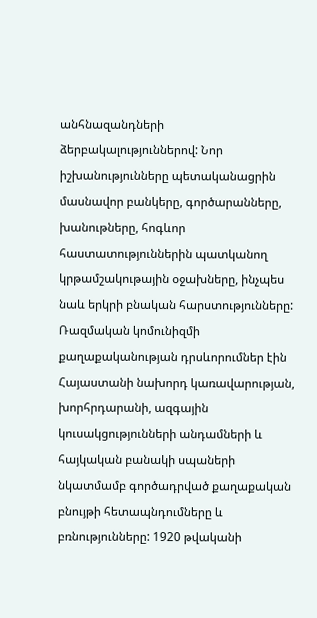անհնազանդների ձերբակալություններով: Նոր իշխանությունները պետականացրին մասնավոր բանկերը, գործարանները, խանութները, հոգևոր հաստատություններին պատկանող կրթամշակութային օջախները, ինչպես նաև երկրի բնական հարստությունները: Ռազմական կոմունիզմի քաղաքականության դրսևորումներ էին Հայաստանի նախորդ կառավարության, խորհրդարանի, ազգային կուսակցությունների անդամների և հայկական բանակի սպաների նկատմամբ գործադրված քաղաքական բնույթի հետապնդումները և բռնությունները: 1920 թվականի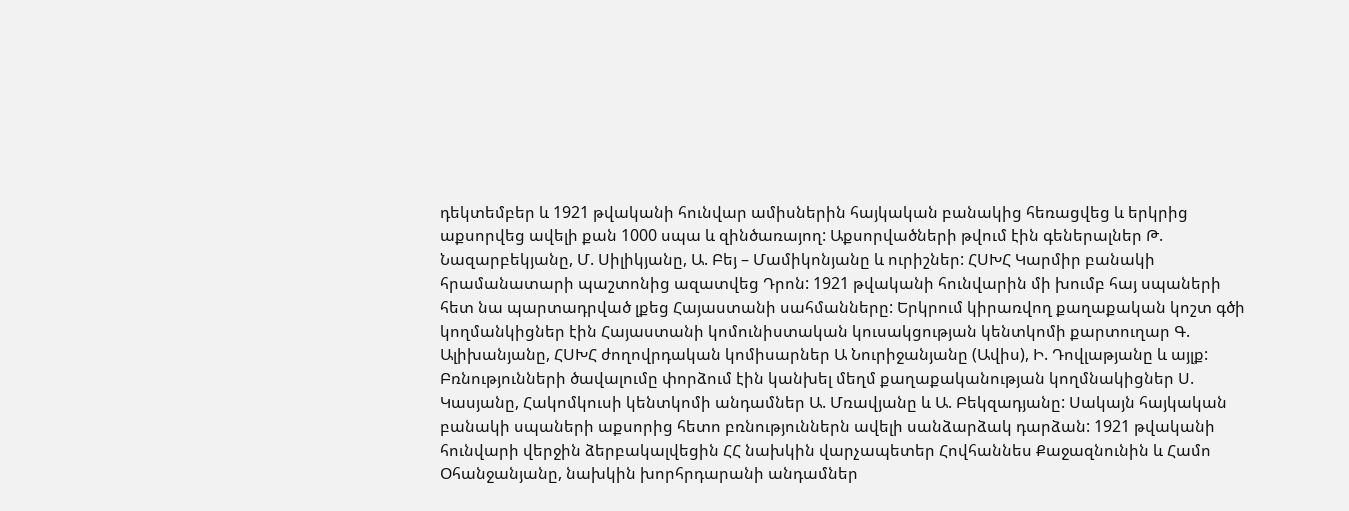դեկտեմբեր և 1921 թվականի հունվար ամիսներին հայկական բանակից հեռացվեց և երկրից աքսորվեց ավելի քան 1000 սպա և զինծառայող: Աքսորվածների թվում էին գեներալներ Թ. Նազարբեկյանը, Մ. Սիլիկյանը, Ա. Բեյ – Մամիկոնյանը և ուրիշներ: ՀՍԽՀ Կարմիր բանակի հրամանատարի պաշտոնից ազատվեց Դրոն: 1921 թվականի հունվարին մի խումբ հայ սպաների հետ նա պարտադրված լքեց Հայաստանի սահմանները: Երկրում կիրառվող քաղաքական կոշտ գծի կողմանկիցներ էին Հայաստանի կոմունիստական կուսակցության կենտկոմի քարտուղար Գ. Ալիխանյանը, ՀՍԽՀ ժողովրդական կոմիսարներ Ա Նուրիջանյանը (Ավիս), Ի. Դովլաթյանը և այլք: Բռնությունների ծավալումը փորձում էին կանխել մեղմ քաղաքականության կողմնակիցներ Ս. Կասյանը, Հակոմկուսի կենտկոմի անդամներ Ա. Մռավյանը և Ա. Բեկզադյանը: Սակայն հայկական բանակի սպաների աքսորից հետո բռնություններն ավելի սանձարձակ դարձան: 1921 թվականի հունվարի վերջին ձերբակալվեցին ՀՀ նախկին վարչապետեր Հովհաննես Քաջազնունին և Համո Օհանջանյանը, նախկին խորհրդարանի անդամներ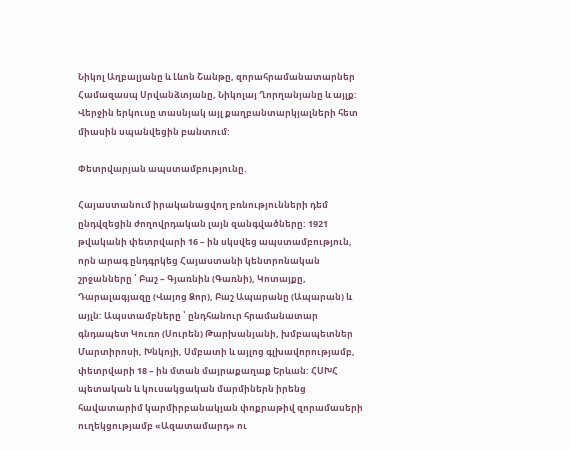Նիկոլ Աղբալյանը և Լևոն Շանթը, զորահրամանատարներ Համազասպ Սրվանձտյանը, Նիկոլայ Ղորղանյանը և այլք: Վերջին երկուսը տասնյակ այլ քաղբանտարկյալների հետ միասին սպանվեցին բանտում:

Փետրվարյան ապստամբությունը.

Հայաստանում իրականացվող բռնությունների դեմ ընդվզեցին ժողովրդական լայն զանգվածները: 1921 թվականի փետրվարի 16 – ին սկսվեց ապստամբություն, որն արագ ընդգրկեց Հայաստանի կենտրոնական շրջանները ՝ Բաշ – Գյառնին (Գառնի), Կոտայքը, Դարալագյազը (Վայոց Ձոր), Բաշ Ապարանը (Ապարան) և այլն: Ապստամբները ՝ ընդհանուր հրամանատար գնդապետ Կուռո (Սուրեն) Թարխանյանի, խմբապետներ Մարտիրոսի, Խնկոյի, Սմբատի և այլոց գլխավորությամբ, փետրվարի 18 – ին մտան մայրաքաղաք Երևան: ՀՍԽՀ պետական և կուսակցական մարմիներն իրենց հավատարիմ կարմիրբանակյան փոքրաթիվ զորամասերի ուղեկցությամբ «Ազատամարդ» ու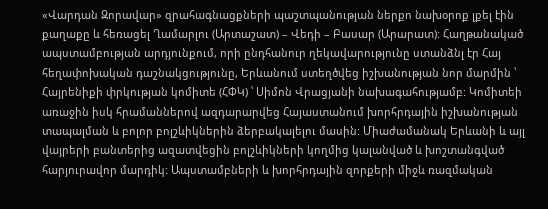«Վարդան Զորավար» զրահագնացքների պաշտպանության ներքո նախօրոք լքել էին քաղաքը և հեռացել Ղամարլու (Արտաշատ) – Վեդի – Բասար (Արարատ): Հաղթանակած ապստամբության արդյունքում, որի ընդհանուր ղեկավարությունը ստանձնլ էր Հայ հեղափոխական դաշնակցությունը, Երևանում ստեղծվեց իշխանության նոր մարմին ՝ Հայրենիքի փրկության կոմիտե (ՀՓԿ) ՝ Սիմոն Վրացյանի նախագահությամբ: Կոմիտեի առաջին իսկ հրամաններով ազդարարվեց Հայաստանում խորհրդային իշխանության տապալման և բոլոր բոլշևիկներին ձերբակալելու մասին: Միաժամանակ Երևանի և այլ վայրերի բանտերից ազատվեցին բոլշևիկների կողմից կալանված և խոշտանգված հարյուրավոր մարդիկ: Ապստամբների և խորհրդային զորքերի միջև ռազմական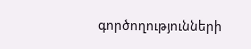գործողությունների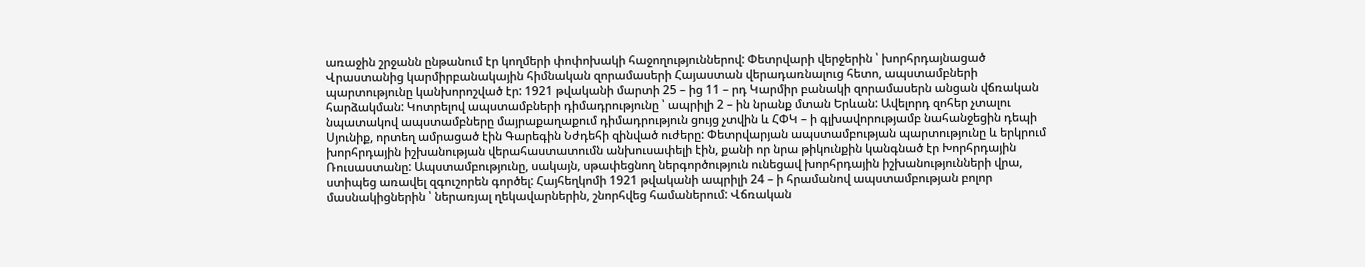առաջին շրջանն ընթանում էր կողմերի փոփոխակի հաջողություններով: Փետրվարի վերջերին ՝ խորհրդայնացած Վրաստանից կարմիրբանակային հիմնական զորամասերի Հայաստան վերադառնալուց հետո, ապստամբների պարտությունը կանխորոշված էր: 1921 թվականի մարտի 25 – ից 11 – րդ Կարմիր բանակի զորամասերն անցան վճռական հարձակման: Կոտրելով ապստամբների դիմադրությունը ՝ ապրիլի 2 – ին նրանք մտան Երևան: Ավելորդ զոհեր չտալու նպատակով ապստամբները մայրաքաղաքում դիմադրություն ցույց չտվին և ՀՓԿ – ի գլխավորությամբ նահանջեցին դեպի Սյունիք, որտեղ ամրացած էին Գարեգին Նժդեհի զինված ուժերը: Փետրվարյան ապստամբության պարտությունը և երկրում խորհրդային իշխանության վերահաստատումն անխուսափելի էին, քանի որ նրա թիկունքին կանգնած էր Խորհրդային Ռուսաստանը: Ապստամբությունը, սակայն, սթափեցնող ներգործություն ունեցավ խորհրդային իշխանությունների վրա, ստիպեց առավել զգուշորեն գործել: Հայհեղկոմի 1921 թվականի ապրիլի 24 – ի հրամանով ապստամբության բոլոր մասնակիցներին ՝ ներառյալ ղեկավարներին, շնորհվեց համաներում: Վճռական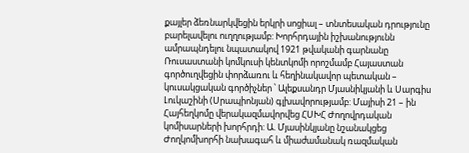քայլեր ձեռնարկվեցին երկրի սոցիալ – տնտեսական դրությունը բարելավելու ուղղությամբ: Խորհրդային իշխանությունն ամրապնդելու նպատակով 1921 թվականի գարնանը Ռուսաստանի կոմկուսի կենտկոմի որոշմամբ Հայաստան գործուղվեցին փորձառու և հեղինակավոր պետական – կուսակցական գործիչներ ՝ Ալեքսանդր Մյասնիկյանի և Սարգիս Լուկաշինի (Սրապիոնյան) գլխավորությամբ: Մայիսի 21 – ին Հայհեղկոմը վերակազմավորվեց ՀՍԽՀ Ժողովրդական կոմիսարների խորհրդի: Ա. Մյասինկյանը նշանակցեց Ժողկոմխորհի նախագահ և միաժամանակ ռազմական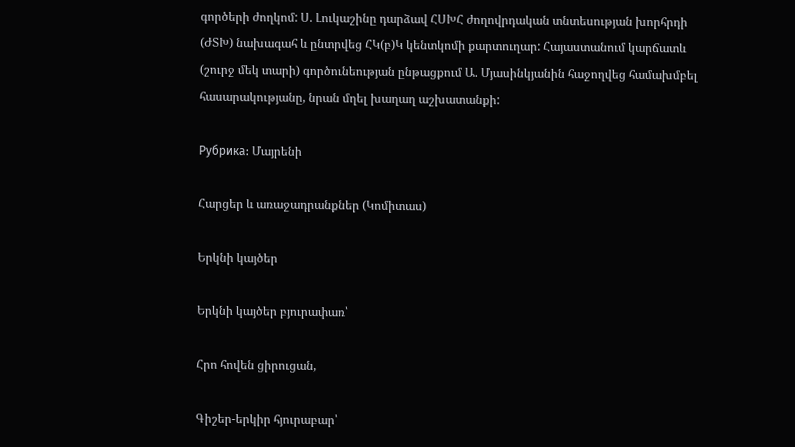գործերի ժողկոմ: Ս. Լուկաշինը դարձավ ՀՍԽՀ ժողովրդական տնտեսության խորհրդի (ԺՏԽ) նախագահ և ընտրվեց ՀԿ(բ)Կ կենտկոմի քարտուղար: Հայաստանում կարճատև (շուրջ մեկ տարի) գործունեության ընթացքում Ա. Մյասինկյանին հաջողվեց համախմբել հասարակությանը, նրան մղել խաղաղ աշխատանքի:

Рубрика: Մայրենի

Հարցեր և առաջադրանքներ (Կոմիտաս)

Երկնի կայծեր

Երկնի կայծեր բյուրափառ՝

Հրո հովեն ցիրուցան,

Գիշեր-երկիր հյուրաբար՝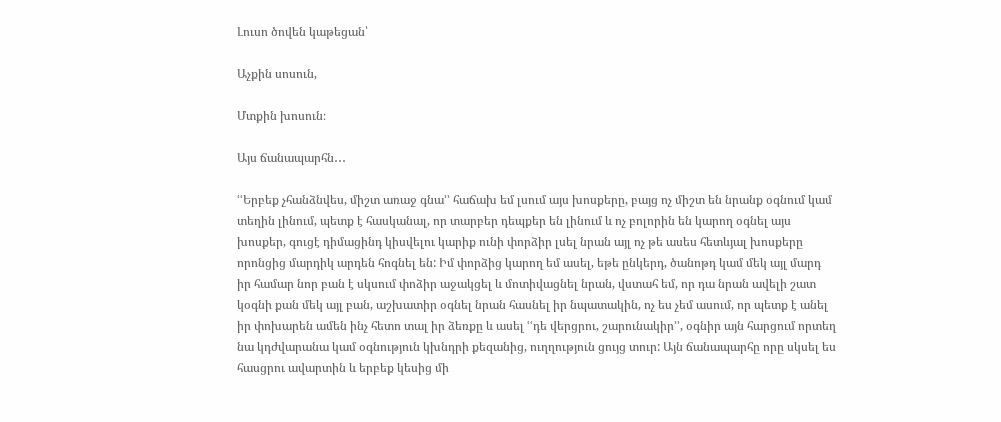Լուսո ծովեն կաթեցան՝

Աչքին սոսուն,

Մտքին խոսուն։

Այս ճանապարհն․․․

ՙՙԵրբեք չհանձնվես, միշտ առաջ գնա՚՚ հաճախ եմ լսում այս խոսքերը, բայց ոչ միշտ են նրանք օգնում կամ տեղին լինում, պետք է հասկանալ, որ տարբեր դեպքեր են լինում և ոչ բոլորին են կարող օգնել այս խոսքեր, գուցէ դիմացինդ կիսվելու կարիք ունի փորձիր լսել նրան այլ ոչ թե ասես հետևյալ խոսքերը որոնցից մարդիկ արդեն հոգնել են: Իմ փորձից կարող եմ ասել, եթե ընկերդ, ծանոթդ կամ մեկ այլ մարդ իր համար նոր բան է սկսում փոձիր աջակցել և մոտիվացնել նրան, վստահ եմ, որ դա նրան ավելի շատ կօգնի քան մեկ այլ բան, աշխատիր օգնել նրան հասնել իր նպատակին, ոչ ես չեմ ասում, որ պետք է անել իր փոխարեն ամեն ինչ հետո տալ իր ձեռքը և ասել ՙՙդե վերցրու, շարունակիր՚՚, օգնիր այն հարցում որտեղ նա կդժվարանա կամ օգնություն կխնդրի քեզանից, ուղղություն ցույց տուր: Այն ճանապարհը որը սկսել ես հասցրու ավարտին և երբեք կեսից մի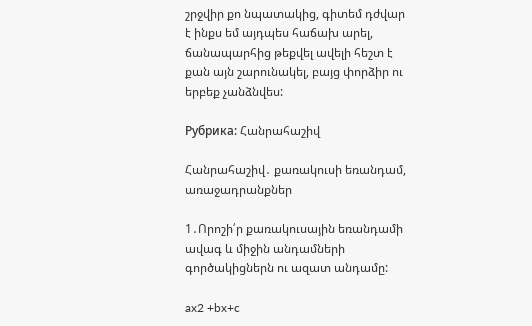շրջվիր քո նպատակից, գիտեմ դժվար է ինքս եմ այդպես հաճախ արել, ճանապարհից թեքվել ավելի հեշտ է քան այն շարունակել, բայց փորձիր ու երբեք չանձնվես:

Рубрика: Հանրահաշիվ

Հանրահաշիվ․ քառակուսի եռանդամ, առաջադրանքներ

1․Որոշի՛ր քառակուսային եռանդամի  ավագ և միջին անդամների գործակիցներն ու ազատ անդամը:

ax2 +bx+c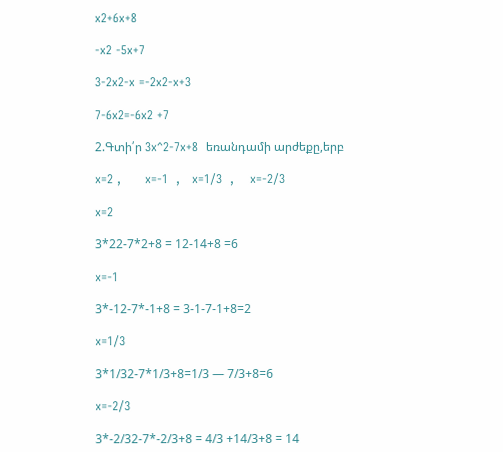x2+6x+8

-x2 -5x+7

3-2x2-x =-2x2-x+3

7-6x2=-6x2 +7

2.Գտի՛ր 3x^2-7x+8  եռանդամի արժեքը,երբ

x=2 ,      x=-1  ,   x=1/3  ,    x=-2/3

x=2

3*22-7*2+8 = 12-14+8 =6

x=-1

3*-12-7*-1+8 = 3-1-7-1+8=2

x=1/3

3*1/32-7*1/3+8=1/3 — 7/3+8=6

x=-2/3

3*-2/32-7*-2/3+8 = 4/3 +14/3+8 = 14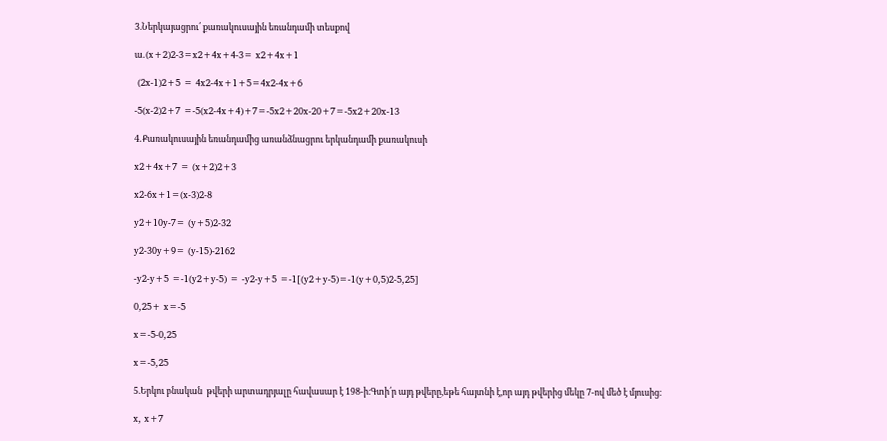3.Ներկայացրու՛ քառակուսային եռանդամի տեսքով

ա․(x+2)2-3=x2+4x+4-3= x2+4x+1

 (2x-1)2+5 = 4x2-4x+1+5=4x2-4x+6

-5(x-2)2+7 =-5(x2-4x+4)+7=-5x2+20x-20+7=-5x2+20x-13

4․Քառակուսային եռանդամից առանձնացրու երկանդամի քառակուսի

x2+4x+7 = (x+2)2+3

x2-6x+1=(x-3)2-8

y2+10y-7= (y+5)2-32

y2-30y+9= (y-15)-2162

-y2-y+5 =-1(y2+y-5) = -y2-y+5 =-1[(y2+y-5)=-1(y+0,5)2-5,25]

0,25+ x=-5

x=-5-0,25

x=-5,25

5.Երկու բնական  թվերի արտադրյալը հավասար է 198-ի։Գտի՛ր այդ թվերը,եթե հայտնի է,որ այդ թվերից մեկը 7-ով մեծ է մյուսից։

x, x+7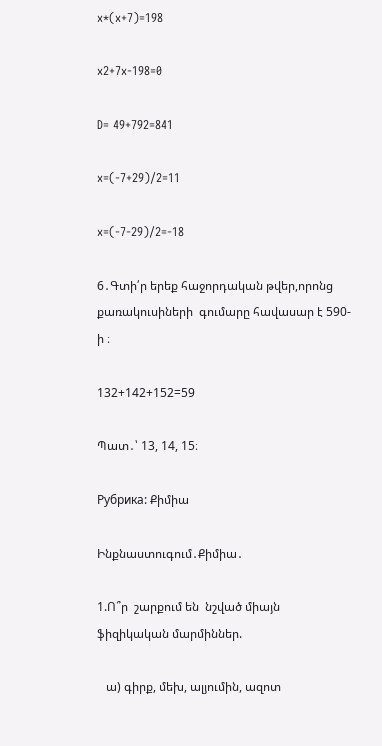x*(x+7)=198

x2+7x-198=0

D= 49+792=841

x=(-7+29)/2=11

x=(-7-29)/2=-18

6․Գտի՛ր երեք հաջորդական թվեր,որոնց քառակուսիների  գումարը հավասար է 590-ի ։

132+142+152=59

Պատ․՝ 13, 14, 15։

Рубрика: Քիմիա

Ինքնաստուգում․Քիմիա․

1.Ո՞ր  շարքում են  նշված միայն ֆիզիկական մարմիններ.

   ա) գիրք, մեխ, ալյումին, ազոտ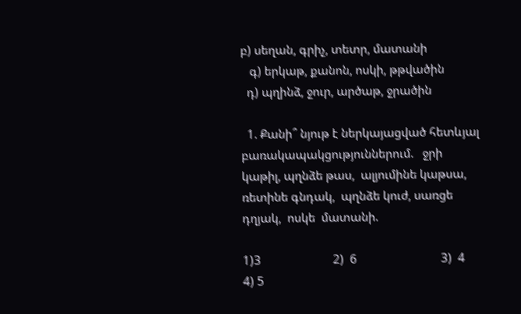բ) սեղան, գրիչ, տետր, մատանի
   գ) երկաթ, քանոն, ոսկի, թթվածին
  դ) պղինձ, ջուր, արծաթ, ջրածին

  1. Քանի՞ նյութ է ներկայացված հետևյալ բառակապակցություններում.   ջրի կաթիլ, պղնձե թաս,  ալյումինե կաթսա,   ռետինե գնդակ,  պղնձե կուժ, սառցե դղյակ,  ոսկե  մատանի.

1)3                        2)  6                            3)  4                                  4) 5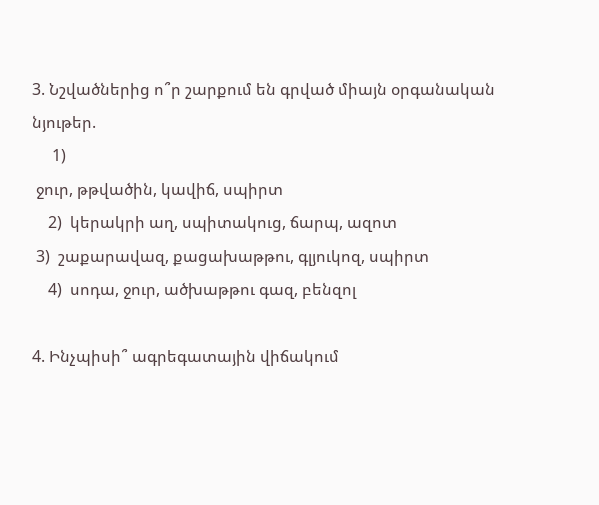3. Նշվածներից ո՞ր շարքում են գրված միայն օրգանական նյութեր.
     1)
 ջուր, թթվածին, կավիճ, սպիրտ
    2)  կերակրի աղ, սպիտակուց, ճարպ, ազոտ
 3)  շաքարավազ, քացախաթթու, գլյուկոզ, սպիրտ
    4)  սոդա, ջուր, ածխաթթու գազ, բենզոլ

4. Ինչպիսի՞ ագրեգատային վիճակում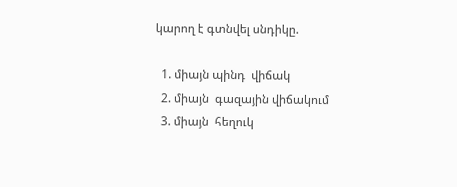կարող է գտնվել սնդիկը.

  1. միայն պինդ  վիճակ
  2. միայն  գազային վիճակում
  3. միայն  հեղուկ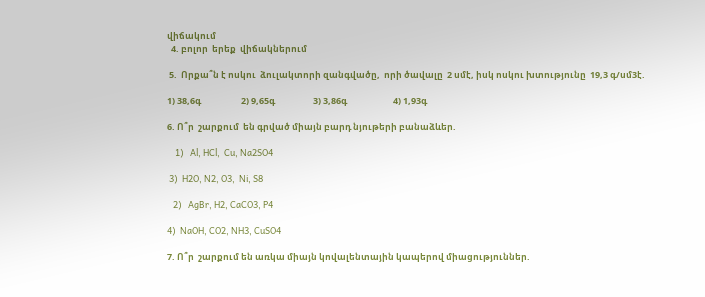վիճակում
  4. բոլոր  երեք  վիճակներում

 5.  Որքա՞ն է ոսկու  ձուլակտորի զանգվածը,  որի ծավալը  2 սմէ, իսկ ոսկու խտությունը  19,3 գ/սմ3է.

1) 38,6գ                    2) 9,65գ                   3) 3,86գ                       4) 1,93գ

6. Ո՞ր  շարքում  են գրված միայն բարդ նյութերի բանաձևեր.

    1)   Al, HCl,  Cu, Na2SO4

 3)  H2O, N2, O3,  Ni, S8

   2)   AgBr, H2, CaCO3, P4

4)  NaOH, CO2, NH3, CuSO4

7. Ո՞ր  շարքում են առկա միայն կովալենտային կապերով միացություններ.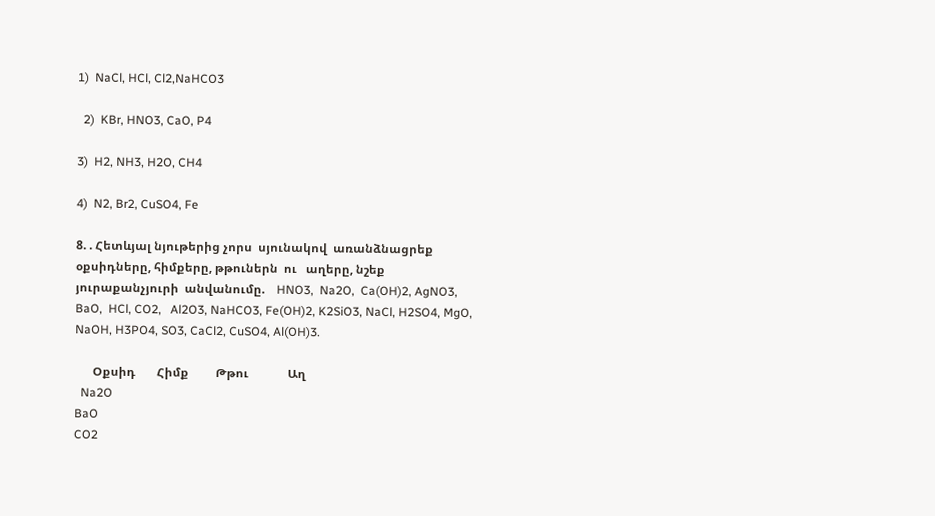1)  NaCl, HCl, Cl2,NaHCO3

  2)  KBr, HNO3, CaO, P4

3)  H2, NH3, H2O, CH4

4)  N2, Br2, CuSO4, Fe

8. . Հետևյալ նյութերից չորս  սյունակով  առանձնացրեք  օքսիդները, հիմքերը, թթուներն  ու   աղերը, նշեք  յուրաքանչյուրի  անվանումը.    HNO3,  Na2O,  Ca(OH)2, AgNO3,  BaO,  HCl, CO2,   Al2O3, NaHCO3, Fe(OH)2, K2SiO3, NaCl, H2SO4, MgO, NaOH, H3PO4, SO3, CaCl2, CuSO4, Al(OH)3.

      Օքսիդ       Հիմք         Թթու             Աղ
  Na2O
BaO
CO2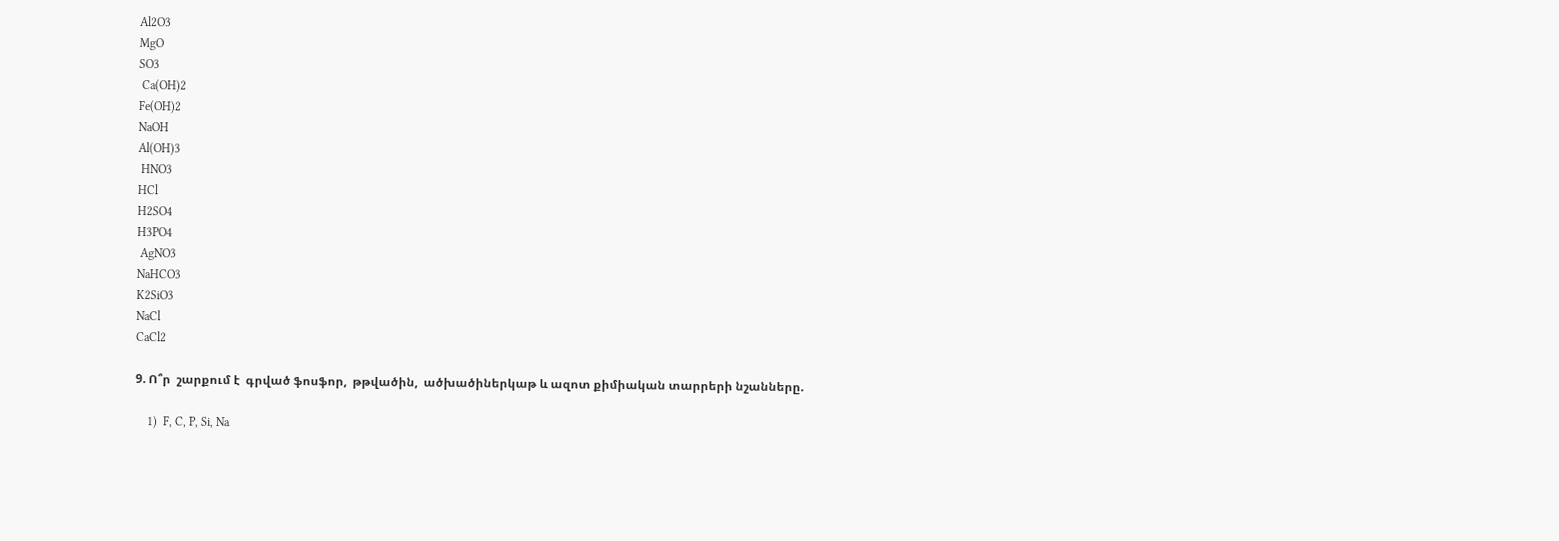Al2O3
MgO
SO3
 Ca(OH)2
Fe(OH)2
NaOH
Al(OH)3
 HNO3
HCl
H2SO4
H3PO4
 AgNO3
NaHCO3
K2SiO3
NaCl
CaCl2

9. Ո՞ր  շարքում է  գրված ֆոսֆոր,  թթվածին,  ածխածիներկաթ և ազոտ քիմիական տարրերի նշանները.

    1)  F, C, P, Si, Na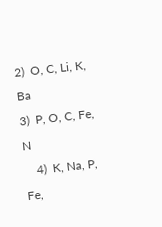2)  O, C, Li, K, Ba
3)  P, O, C, Fe, N
    4)  K, Na, P, Fe,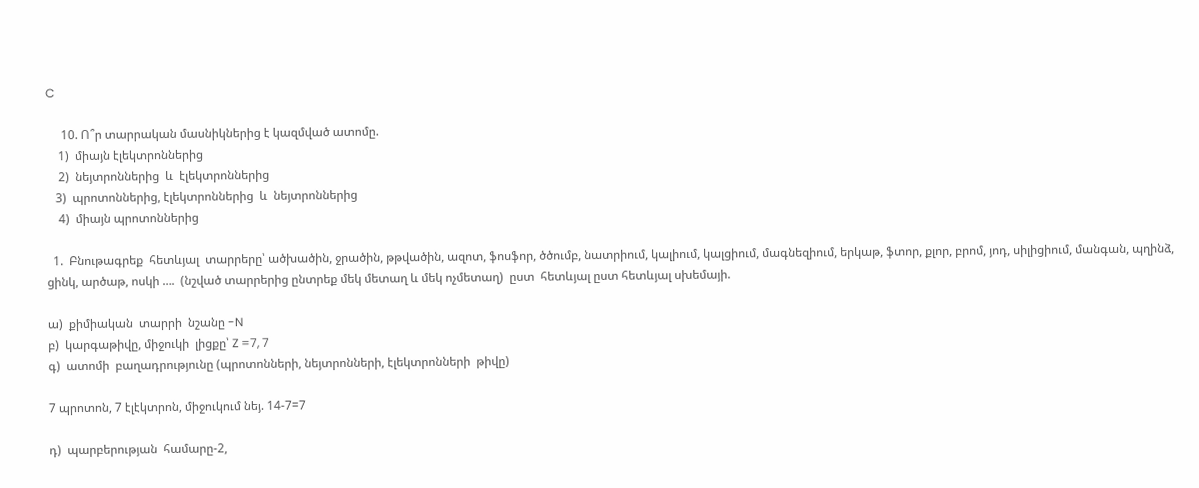C

     10. Ո՞ր տարրական մասնիկներից է կազմված ատոմը.
    1)  միայն էլեկտրոններից
    2)  նեյտրոններից  և  էլեկտրոններից
   3)  պրոտոններից, էլեկտրոններից  և  նեյտրոններից
    4)  միայն պրոտոններից

  1.  Բնութագրեք  հետևյալ  տարրերը՝ ածխածին, ջրածին, թթվածին, ազոտ, ֆոսֆոր, ծծումբ, նատրիում, կալիում, կալցիում, մագնեզիում, երկաթ, ֆտոր, քլոր, բրոմ, յոդ, սիլիցիում, մանգան, պղինձ, ցինկ, արծաթ, ոսկի ….  (նշված տարրերից ընտրեք մեկ մետաղ և մեկ ոչմետաղ)  ըստ  հետևյալ ըստ հետևյալ սխեմայի.

ա)  քիմիական  տարրի  նշանը -N
բ)  կարգաթիվը, միջուկի  լիցքը՝ Z =7, 7
գ)  ատոմի  բաղադրությունը (պրոտոնների, նեյտրոնների, էլեկտրոնների  թիվը)

7 պրոտոն, 7 էլէկտրոն, միջուկում նեյ. 14-7=7

դ)  պարբերության  համարը-2,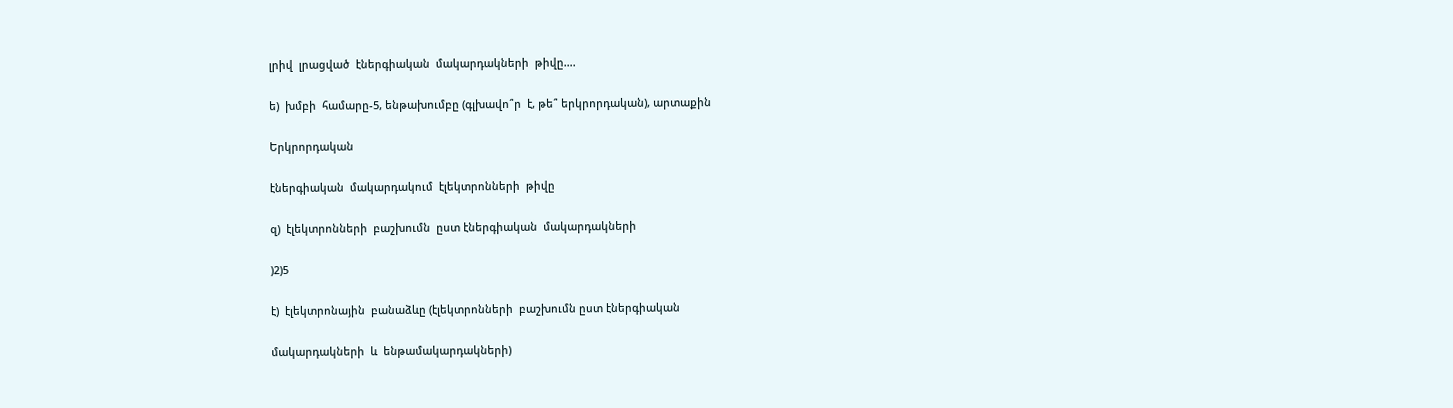լրիվ  լրացված  էներգիական  մակարդակների  թիվը….

ե)  խմբի  համարը-5, ենթախումբը (գլխավո՞ր  է, թե՞ երկրորդական), արտաքին

Երկրորդական

էներգիական  մակարդակում  էլեկտրոնների  թիվը

զ)  էլեկտրոնների  բաշխումն  ըստ էներգիական  մակարդակների

)2)5

է)  էլեկտրոնային  բանաձևը (էլեկտրոնների  բաշխումն ըստ էներգիական

մակարդակների  և  ենթամակարդակների)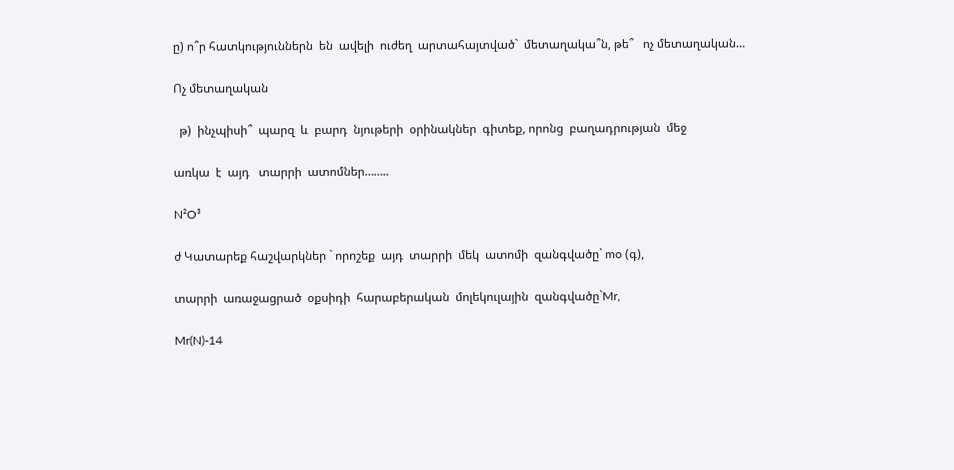ը) ո՞ր հատկություններն  են  ավելի  ուժեղ  արտահայտված`  մետաղակա՞ն, թե՞   ոչ մետաղական…

Ոչ մետաղական

  թ)  ինչպիսի՞  պարզ  և  բարդ  նյութերի  օրինակներ  գիտեք, որոնց  բաղադրության  մեջ

առկա  է  այդ   տարրի  ատոմներ……..

N²O³

ժ Կատարեք հաշվարկներ ` որոշեք  այդ  տարրի  մեկ  ատոմի  զանգվածը` mo (գ),

տարրի  առաջացրած  օքսիդի  հարաբերական  մոլեկուլային  զանգվածը`Mr,

Mr(N)-14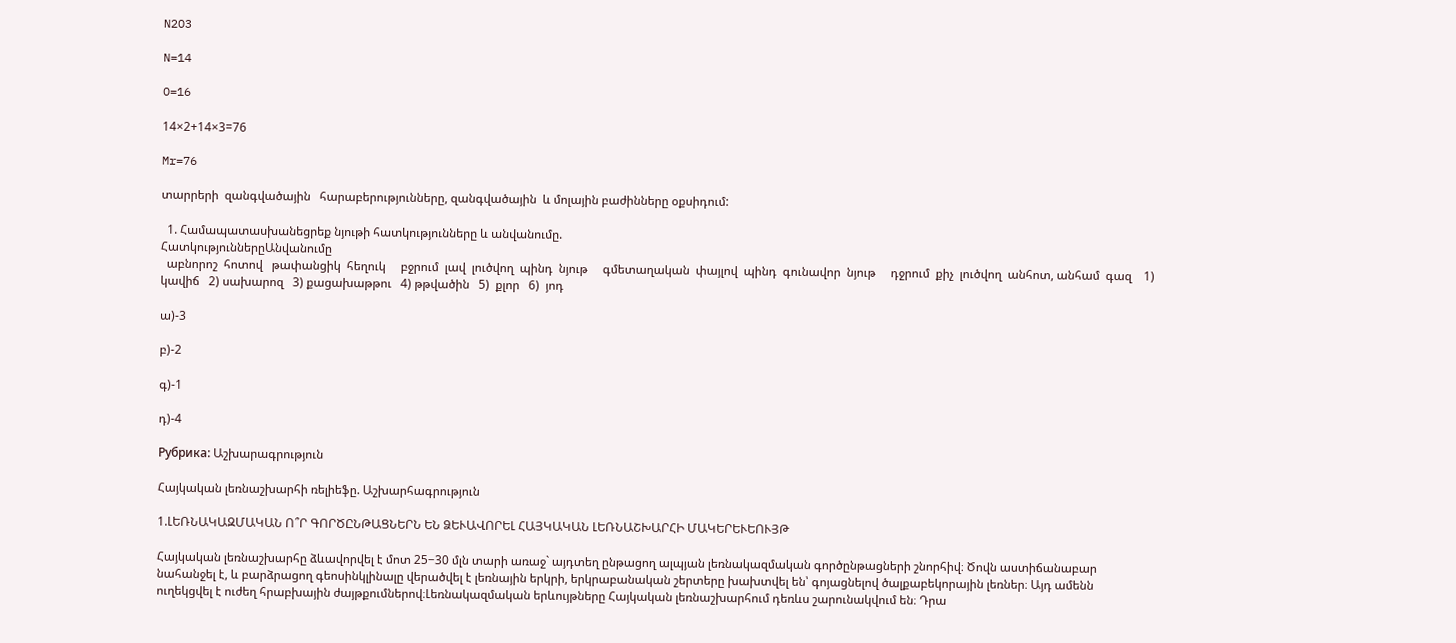N2O3

N=14

O=16

14×2+14×3=76

Mr=76

տարրերի  զանգվածային   հարաբերությունները, զանգվածային  և մոլային բաժինները օքսիդում:

  1. Համապատասխանեցրեք նյութի հատկությունները և անվանումը.
ՀատկություններըԱնվանումը
  աբնորոշ  հոտով   թափանցիկ  հեղուկ     բջրում  լավ  լուծվող  պինդ  նյութ     գմետաղական  փայլով  պինդ  գունավոր  նյութ     դջրում  քիչ  լուծվող  անհոտ, անհամ  գազ    1) կավիճ   2) սախարոզ   3) քացախաթթու   4) թթվածին   5)  քլոր   6)  յոդ

ա)-3

բ)-2

գ)-1

դ)-4

Рубрика: Աշխարագրություն

Հայկական լեռնաշխարհի ռելիեֆը. Աշխարհագրություն

1.ԼԵՌՆԱԿԱԶՄԱԿԱՆ Ո՞Ր ԳՈՐԾԸՆԹԱՑՆԵՐՆ ԵՆ ՁԵՒԱՎՈՐԵԼ ՀԱՅԿԱԿԱՆ ԼԵՌՆԱՇԽԱՐՀԻ ՄԱԿԵՐԵՒԵՈՒՅԹ

Հայկական լեռնաշխարհը ձևավորվել է մոտ 25−30 մլն տարի առաջ` այդտեղ ընթացող ալպյան լեռնակազմական գործընթացների շնորհիվ։ Ծովն աստիճանաբար նահանջել է, և բարձրացող գեոսինկլինալը վերածվել է լեռնային երկրի, երկրաբանական շերտերը խախտվել են՝ գոյացնելով ծալքաբեկորային լեռներ։ Այդ ամենն ուղեկցվել է ուժեղ հրաբխային ժայթքումներով։Լեռնակազմական երևույթները Հայկական լեռնաշխարհում դեռևս շարունակվում են։ Դրա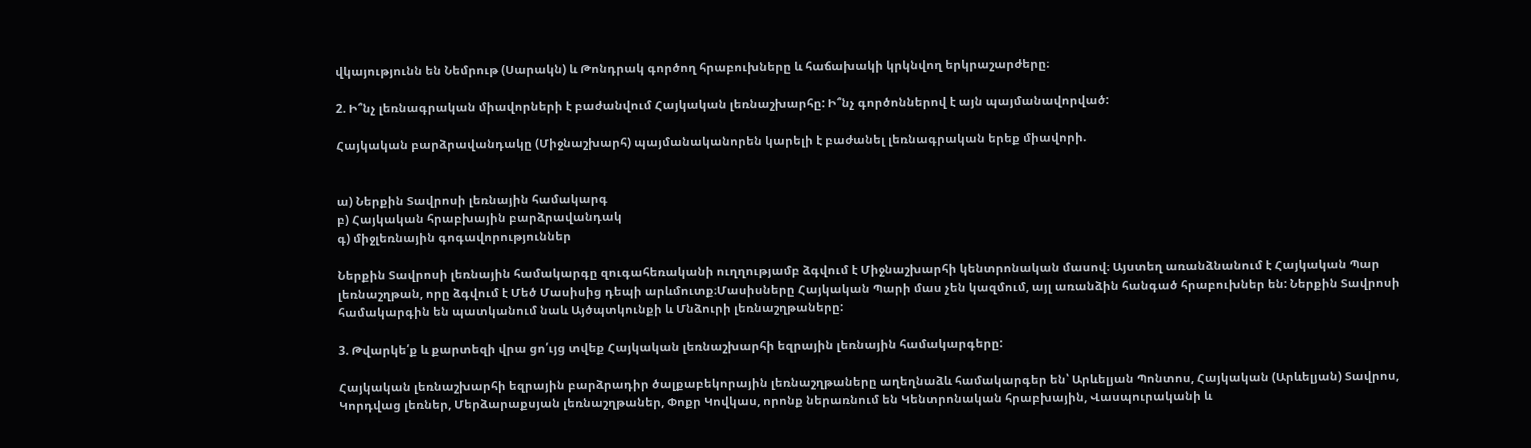վկայությունն են Նեմրութ (Սարակն) և Թոնդրակ գործող հրաբուխները և հաճախակի կրկնվող երկրաշարժերը։

2. Ի՞նչ լեռնագրական միավորների է բաժանվում Հայկական լեռնաշխարհը: Ի՞նչ գործոններով է այն պայմանավորված:

Հայկական բարձրավանդակը (Միջնաշխարհ) պայմանականորեն կարելի է բաժանել լեռնագրական երեք միավորի.


ա) Ներքին Տավրոսի լեռնային համակարգ
բ) Հայկական հրաբխային բարձրավանդակ
գ) միջլեռնային գոգավորություններ

Ներքին Տավրոսի լեռնային համակարգը զուգահեռականի ուղղությամբ ձգվում է Միջնաշխարհի կենտրոնական մասով։ Այստեղ առանձնանում է Հայկական Պար լեռնաշղթան, որը ձգվում է Մեծ Մասիսից դեպի արևմուտք։Մասիսները Հայկական Պարի մաս չեն կազմում, այլ առանձին հանգած հրաբուխներ են: Ներքին Տավրոսի համակարգին են պատկանում նաև Այծպտկունքի և Մնձուրի լեռնաշղթաները:

3. Թվարկե՛ք և քարտեզի վրա ցո՛ւյց տվեք Հայկական լեռնաշխարհի եզրային լեռնային համակարգերը:

Հայկական լեռնաշխարհի եզրային բարձրադիր ծալքաբեկորային լեռնաշղթաները աղեղնաձև համակարգեր են՝ Արևելյան Պոնտոս, Հայկական (Արևելյան) Տավրոս, Կորդվաց լեռներ, Մերձարաքսյան լեռնաշղթաներ, Փոքր Կովկաս, որոնք ներառնում են Կենտրոնական հրաբխային, Վասպուրականի և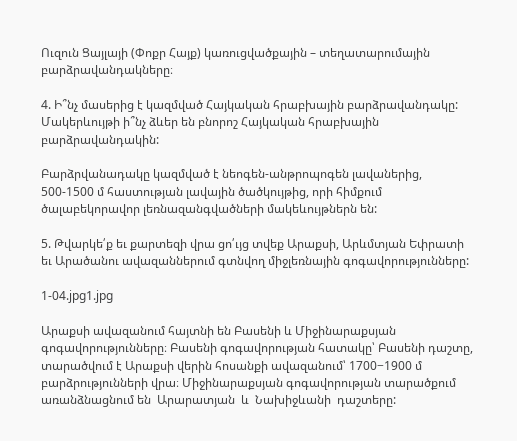Ուզուն Ցայլայի (Փոքր Հայք) կառուցվածքային – տեղատարումային բարձրավանդակները։

4. Ի՞նչ մասերից է կազմված Հայկական հրաբխային բարձրավանդակը: Մակերևույթի ի՞նչ ձևեր են բնորոշ Հայկական հրաբխային բարձրավանդակին:

Բարձրվանադակը կազմված է նեոգեն-անթրոպոգեն լավաներից, 500-1500 մ հաստության լավային ծածկույթից, որի հիմքում ծալաբեկորավոր լեռնազանգվածների մակեևույթներն են:

5. Թվարկե՛ք եւ քարտեզի վրա ցո՛ւյց տվեք Արաքսի, Արևմտյան Եփրատի եւ Արածանու ավազաններում գտնվող միջլեռնային գոգավորությունները:

1-04.jpg1.jpg

Արաքսի ավազանում հայտնի են Բասենի և Միջինարաքսյան գոգավորությունները։ Բասենի գոգավորության հատակը՝ Բասենի դաշտը, տարածվում է Արաքսի վերին հոսանքի ավազանում՝ 1700−1900 մ բարձրությունների վրա։ Միջինարաքսյան գոգավորության տարածքում առանձնացնում են  Արարատյան  և  Նախիջևանի  դաշտերը: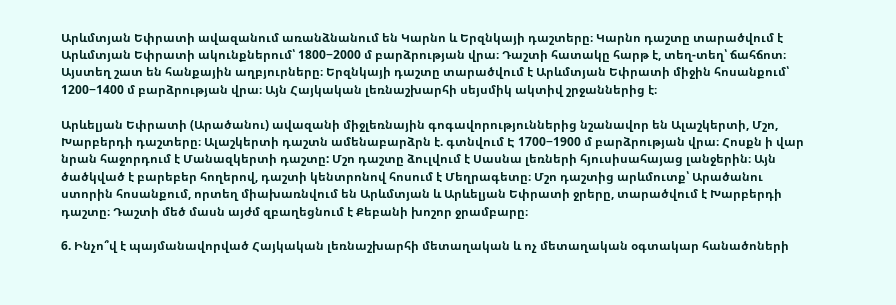Արևմտյան Եփրատի ավազանում առանձնանում են Կարնո և Երզնկայի դաշտերը։ Կարնո դաշտը տարածվում է Արևմտյան Եփրատի ակունքներում՝ 1800−2000 մ բարձրության վրա։ Դաշտի հատակը հարթ է, տեղ-տեղ՝ ճահճոտ։ Այստեղ շատ են հանքային աղբյուրները։ Երզնկայի դաշտը տարածվում է Արևմտյան Եփրատի միջին հոսանքում՝ 1200−1400 մ բարձրության վրա։ Այն Հայկական լեռնաշխարհի սեյսմիկ ակտիվ շրջաններից է։

Արևելյան Եփրատի (Արածանու) ավազանի միջլեռնային գոգավորություններից նշանավոր են Ալաշկերտի, Մշո, Խարբերդի դաշտերը։ Ալաշկերտի դաշտն ամենաբարձրն է. գտնվում Է 1700−1900 մ բարձրության վրա։ Հոսքն ի վար նրան հաջորդում է Մանազկերտի դաշտը: Մշո դաշտը ձուլվում է Սասնա լեռների հյուսիսահայաց լանջերին։ Այն ծածկված է բարեբեր հողերով, դաշտի կենտրոնով հոսում է Մեղրագետը։ Մշո դաշտից արևմուտք՝ Արածանու ստորին հոսանքում, որտեղ միախառնվում են Արևմտյան և Արևելյան Եփրատի ջրերը, տարածվում է Խարբերդի դաշտը։ Դաշտի մեծ մասն այժմ զբաղեցնում է Քեբանի խոշոր ջրամբարը։

6. Ինչո՞վ է պայմանավորված Հայկական լեռնաշխարհի մետաղական և ոչ մետաղական օգտակար հանածոների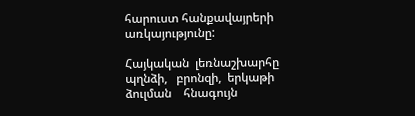հարուստ հանքավայրերի առկայությունը:

Հայկական  լեռնաշխարհը   պղնձի,   բրոնզի,  երկաթի   ձուլման    հնագույն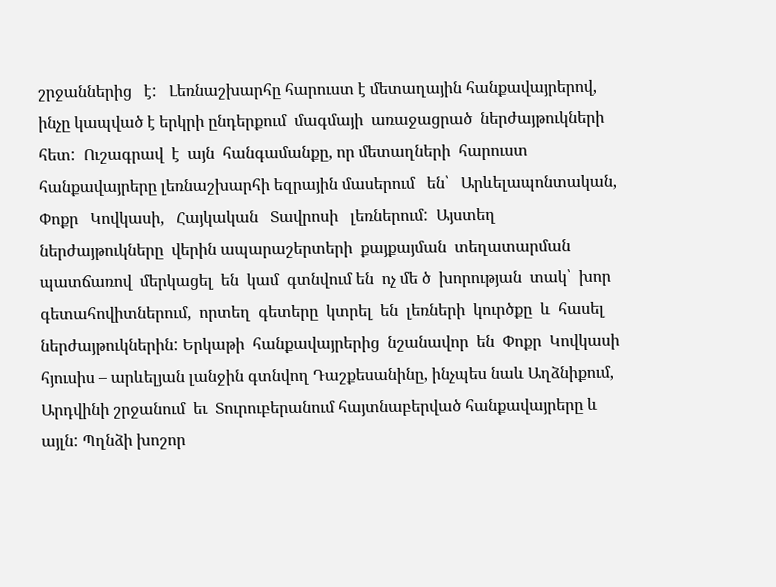շրջաններից   է:   Լեռնաշխարհը հարուստ է մետաղային հանքավայրերով, ինչը կապված է երկրի ընդերքում  մագմայի  առաջացրած  ներժայթուկների  հետ:  Ուշագրավ  է  այն  հանգամանքը, որ մետաղների  հարուստ հանքավայրերը լեռնաշխարհի եզրային մասերում   են՝   Արևելապոնտական,   Փոքր   Կովկասի,   Հայկական   Տավրոսի   լեռներում:  Այստեղ  ներժայթուկները  վերին ապարաշերտերի  քայքայման  տեղատարման  պատճառով  մերկացել  են  կամ  գտնվում են  ոչ մե ծ  խորության  տակ՝  խոր  գետահովիտներում,  որտեղ  գետերը  կտրել  են  լեռների  կուրծքը  և  հասել ներժայթուկներին: Երկաթի  հանքավայրերից  նշանավոր  են  Փոքր  Կովկասի  հյուսիս – արևելյան լանջին գտնվող Դաշքեսանինը, ինչպես նաև Աղձնիքում, Արդվինի շրջանում  եւ  Տուրուբերանում հայտնաբերված հանքավայրերը և այլն: Պղնձի խոշոր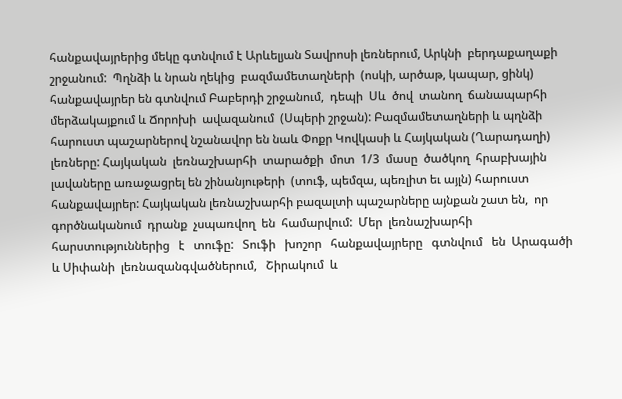հանքավայրերից մեկը գտնվում է Արևելյան Տավրոսի լեռներում, Արկնի  բերդաքաղաքի  շրջանում:  Պղնձի և նրան ղեկից  բազմամետաղների  (ոսկի, արծաթ, կապար, ցինկ) հանքավայրեր են գտնվում Բաբերդի շրջանում,  դեպի  Սև  ծով  տանող  ճանապարհի  մերձակայքում և Ճորոխի  ավազանում  (Սպերի շրջան): Բազմամետաղների և պղնձի հարուստ պաշարներով նշանավոր են նաև Փոքր Կովկասի և Հայկական (Ղարադաղի) լեռները: Հայկական  լեռնաշխարհի  տարածքի  մոտ  1/3  մասը  ծածկող  հրաբխային  լավաները առաջացրել են շինանյութերի  (տուֆ, պեմզա, պեռլիտ եւ այլն) հարուստ  հանքավայրեր: Հայկական լեռնաշխարհի բազալտի պաշարները այնքան շատ են,  որ  գործնականում  դրանք  չսպառվող  են  համարվում:  Մեր  լեռնաշխարհի  հարստություններից   է   տուֆը:   Տուֆի   խոշոր   հանքավայրերը   գտնվում   են  Արագածի և Սիփանի  լեռնազանգվածներում,   Շիրակում  և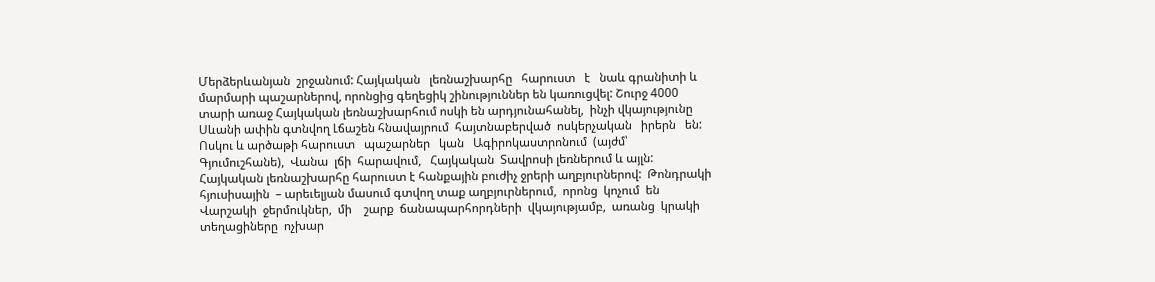Մերձերևանյան  շրջանում: Հայկական   լեռնաշխարհը   հարուստ   է   նաև գրանիտի և մարմարի պաշարներով, որոնցից գեղեցիկ շինություններ են կառուցվել: Շուրջ 4000 տարի առաջ Հայկական լեռնաշխարհում ոսկի են արդյունահանել,  ինչի վկայությունը Սևանի ափին գտնվող Լճաշեն հնավայրում  հայտնաբերված  ոսկերչական   իրերն   են:   Ոսկու և արծաթի հարուստ   պաշարներ   կան   Ագիրոկաստրոնում  (այժմ՝  Գյումուշհանե),  Վանա  լճի  հարավում,   Հայկական  Տավրոսի լեռներում և այլն: Հայկական լեռնաշխարհը հարուստ է հանքային բուժիչ ջրերի աղբյուրներով:  Թոնդրակի հյուսիսային  – արեւելյան մասում գտվող տաք աղբյուրներում,  որոնց  կոչում  են  Վարշակի  ջերմուկներ,  մի    շարք  ճանապարհորդների  վկայությամբ,  առանց  կրակի  տեղացիները  ոչխար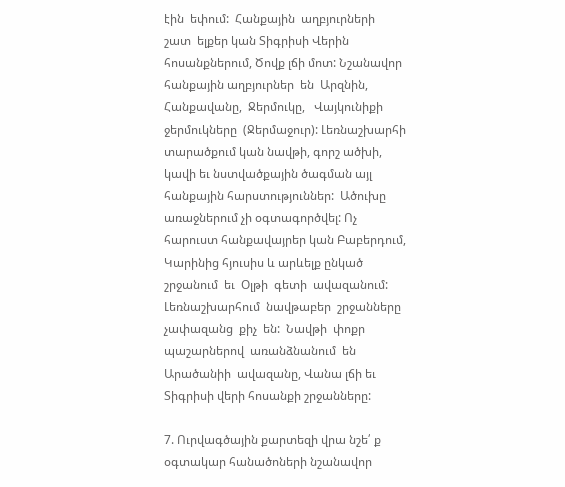էին  եփում:  Հանքային  աղբյուրների  շատ  ելքեր կան Տիգրիսի Վերին հոսանքներում, Ծովք լճի մոտ: Նշանավոր հանքային աղբյուրներ  են  Արզնին,  Հանքավանը,  Ջերմուկը,   Վայկունիքի   ջերմուկները  (Ջերմաջուր): Լեռնաշխարհի տարածքում կան նավթի, գորշ ածխի, կավի եւ նստվածքային ծագման այլ հանքային հարստություններ:  Ածուխը  առաջներում չի օգտագործվել: Ոչ հարուստ հանքավայրեր կան Բաբերդում, Կարինից հյուսիս և արևելք ընկած շրջանում  եւ  Օլթի  գետի  ավազանում:  Լեռնաշխարհում  նավթաբեր  շրջանները  չափազանց  քիչ  են:  Նավթի  փոքր  պաշարներով  առանձնանում  են  Արածանիի  ավազանը, Վանա լճի եւ Տիգրիսի վերի հոսանքի շրջանները:

7. Ուրվագծային քարտեզի վրա նշե՛ ք օգտակար հանածոների նշանավոր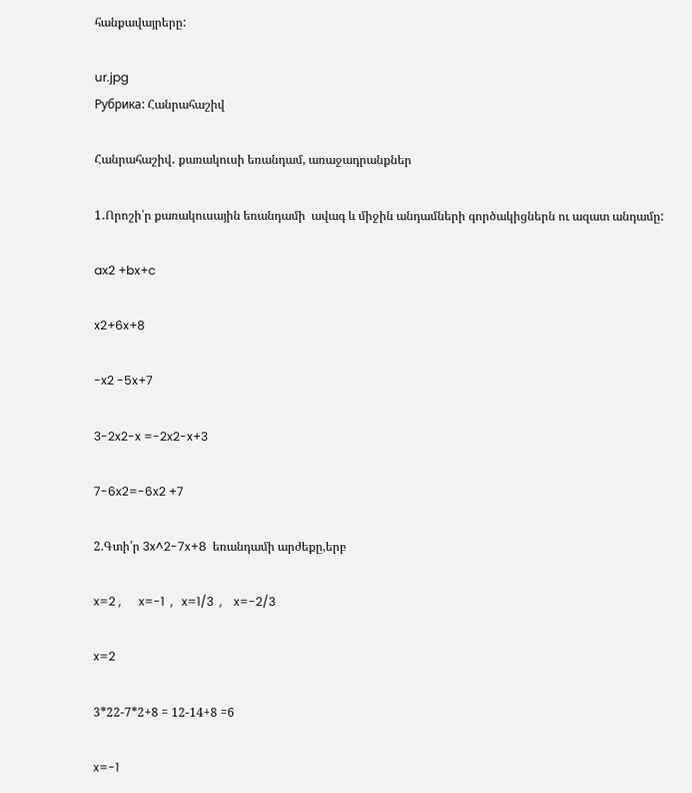հանքավայրերը:

ur.jpg
Рубрика: Հանրահաշիվ

Հանրահաշիվ․ քառակուսի եռանդամ, առաջադրանքներ

1․Որոշի՛ր քառակուսային եռանդամի  ավագ և միջին անդամների գործակիցներն ու ազատ անդամը:

ax2 +bx+c

x2+6x+8

-x2 -5x+7

3-2x2-x =-2x2-x+3

7-6x2=-6x2 +7

2.Գտի՛ր 3x^2-7x+8  եռանդամի արժեքը,երբ

x=2 ,      x=-1  ,   x=1/3  ,    x=-2/3

x=2

3*22-7*2+8 = 12-14+8 =6

x=-1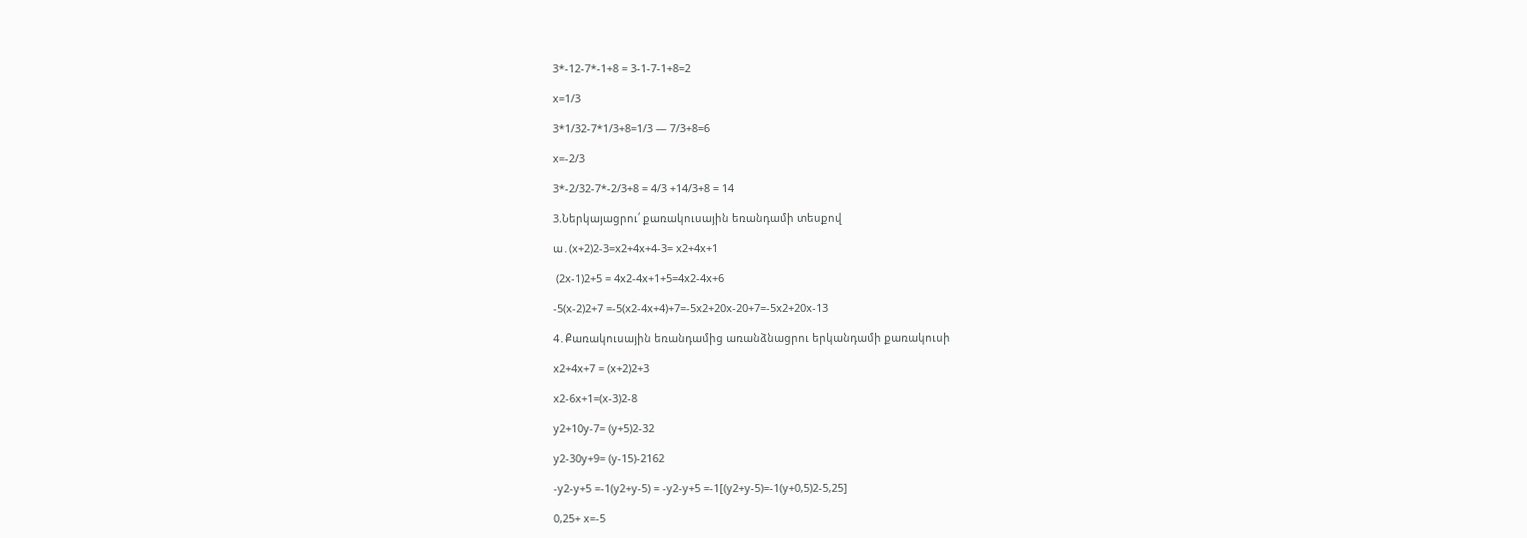3*-12-7*-1+8 = 3-1-7-1+8=2

x=1/3

3*1/32-7*1/3+8=1/3 — 7/3+8=6

x=-2/3

3*-2/32-7*-2/3+8 = 4/3 +14/3+8 = 14

3.Ներկայացրու՛ քառակուսային եռանդամի տեսքով

ա․(x+2)2-3=x2+4x+4-3= x2+4x+1

 (2x-1)2+5 = 4x2-4x+1+5=4x2-4x+6

-5(x-2)2+7 =-5(x2-4x+4)+7=-5x2+20x-20+7=-5x2+20x-13

4․Քառակուսային եռանդամից առանձնացրու երկանդամի քառակուսի

x2+4x+7 = (x+2)2+3

x2-6x+1=(x-3)2-8

y2+10y-7= (y+5)2-32

y2-30y+9= (y-15)-2162

-y2-y+5 =-1(y2+y-5) = -y2-y+5 =-1[(y2+y-5)=-1(y+0,5)2-5,25]

0,25+ x=-5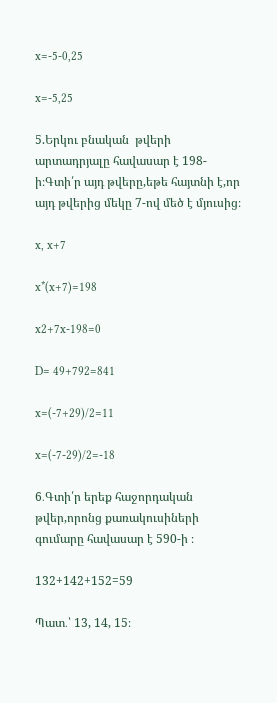x=-5-0,25

x=-5,25

5.Երկու բնական  թվերի արտադրյալը հավասար է 198-ի։Գտի՛ր այդ թվերը,եթե հայտնի է,որ այդ թվերից մեկը 7-ով մեծ է մյուսից։

x, x+7

x*(x+7)=198

x2+7x-198=0

D= 49+792=841

x=(-7+29)/2=11

x=(-7-29)/2=-18

6․Գտի՛ր երեք հաջորդական թվեր,որոնց քառակուսիների  գումարը հավասար է 590-ի ։

132+142+152=59

Պատ․՝ 13, 14, 15։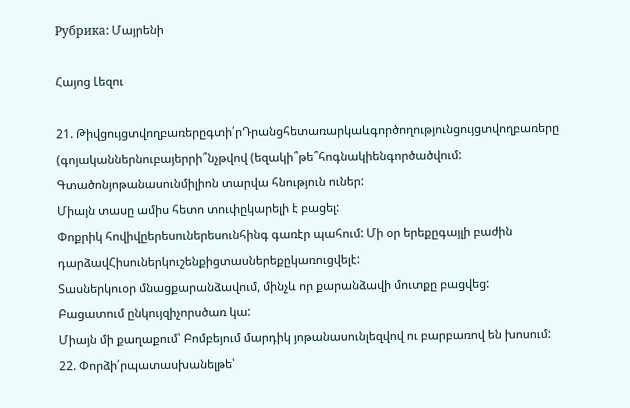Рубрика: Մայրենի

Հայոց Լեզու

21. Թիվցույցտվողբառերըգտի՛րԴրանցհետառարկաևգործողությունցույցտվողբառերը (գոյականներնուբայերրի՞նչթվով (եզակի՞թե՞հոգնակիենգործածվում: Գտածոնյոթանասունմիլիոն տարվա հնություն ուներ:
Միայն տասը ամիս հետո տուփըկարելի է բացել:
Փոքրիկ հովիվըերեսուներեսունհինգ գառէր պահում: Մի օր երեքըգայլի բաժին դարձավՀիսուներկուշենքիցտասներեքըկառուցվելէ:
Տասներկուօր մնացքարանձավում, մինչև որ քարանձավի մուտքը բացվեց:
Բացատում ընկույզիչորսծառ կա:
Միայն մի քաղաքում՝ Բոմբեյում մարդիկ յոթանասունլեզվով ու բարբառով են խոսում:
22. Փորձի՛րպատասխանելթե՝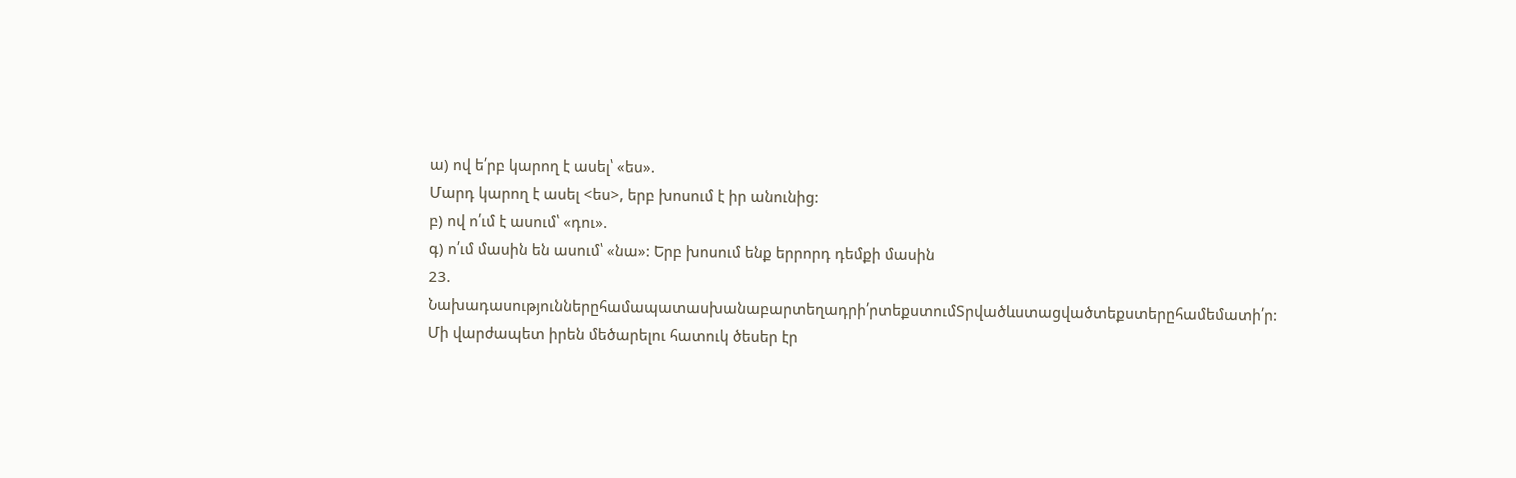ա) ով ե՛րբ կարող է ասել՝ «ես».
Մարդ կարող է ասել <ես>, երբ խոսում է իր անունից:
բ) ով ո՛ւմ է ասում՝ «դու».
գ) ո՛ւմ մասին են ասում՝ «նա»: Երբ խոսում ենք երրորդ դեմքի մասին
23. Նախադասություններըհամապատասխանաբարտեղադրի՛րտեքստումՏրվածևստացվածտեքստերըհամեմատի՛ր:
Մի վարժապետ իրեն մեծարելու հատուկ ծեսեր էր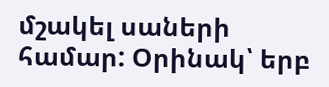մշակել սաների համար: Օրինակ՝ երբ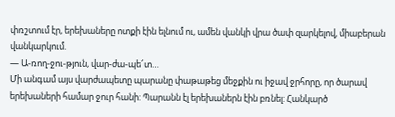փռշտում էր, երեխաները ոտքի էին ելնում ու, ամեն վանկի վրա ծափ զարկելով, միաբերան վանկարկում.
— Ա-ռող-ջու-թյուն, վար-ժա-պե՜տ…
Մի անգամ այս վարժապետը պարանը փաթաթեց մեջքին ու իջավ ջրհորը, որ ծարավ երեխաների համար ջուր հանի: Պարանն էլ երեխաներն էին բռնել: Հանկարծ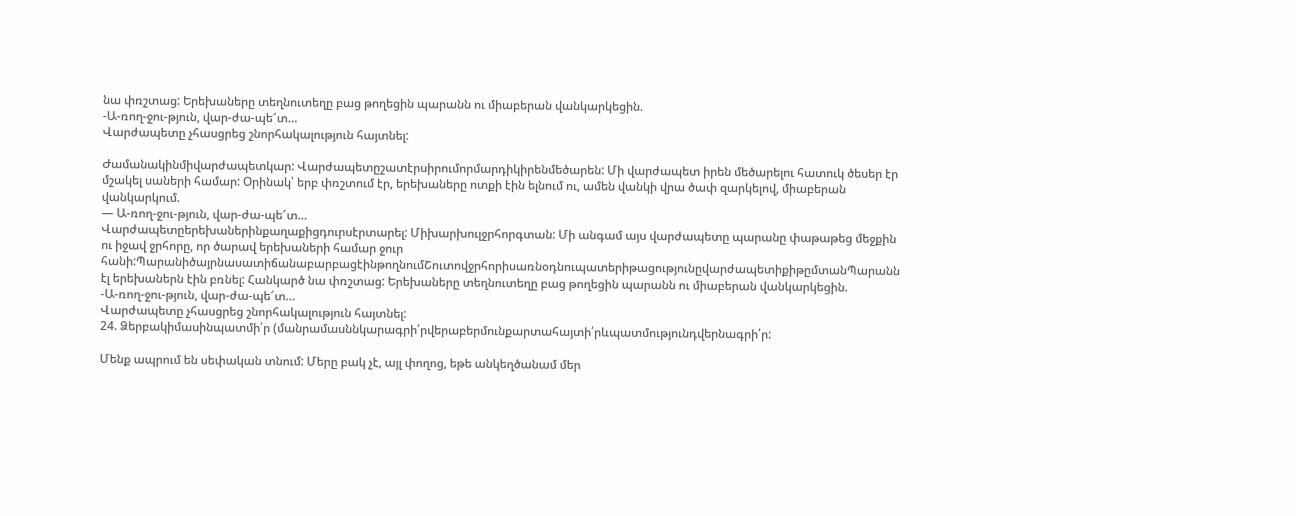նա փռշտաց: Երեխաները տեղնուտեղը բաց թողեցին պարանն ու միաբերան վանկարկեցին.
-Ա-ռող-ջու-թյուն, վար-ժա-պե՜տ…
Վարժապետը չհասցրեց շնորհակալություն հայտնել:

Ժամանակինմիվարժապետկար: Վարժապետըշատէրսիրումորմարդիկիրենմեծարեն: Մի վարժապետ իրեն մեծարելու հատուկ ծեսեր էր մշակել սաների համար: Օրինակ՝ երբ փռշտում էր, երեխաները ոտքի էին ելնում ու, ամեն վանկի վրա ծափ զարկելով, միաբերան վանկարկում.
— Ա-ռող-ջու-թյուն, վար-ժա-պե՜տ…
Վարժապետըերեխաներինքաղաքիցդուրսէրտարել: Միխարխուլջրհորգտան: Մի անգամ այս վարժապետը պարանը փաթաթեց մեջքին ու իջավ ջրհորը, որ ծարավ երեխաների համար ջուր հանի:ՊարանիծայրնասատիճանաբարբացէինթողնումՇուտովջրհորիսառնօդնուպատերիթացությունըվարժապետիքիթըմտանՊարանն էլ երեխաներն էին բռնել: Հանկարծ նա փռշտաց: Երեխաները տեղնուտեղը բաց թողեցին պարանն ու միաբերան վանկարկեցին.
-Ա-ռող-ջու-թյուն, վար-ժա-պե՜տ…
Վարժապետը չհասցրեց շնորհակալություն հայտնել:
24. Ձերբակիմասինպատմի՛ր (մանրամասննկարագրի՛րվերաբերմունքարտահայտի՛րևպատմությունդվերնագրի՛ր:

Մենք ապրում են սեփական տնում: Մերը բակ չէ, այլ փողոց, եթե անկեղծանամ մեր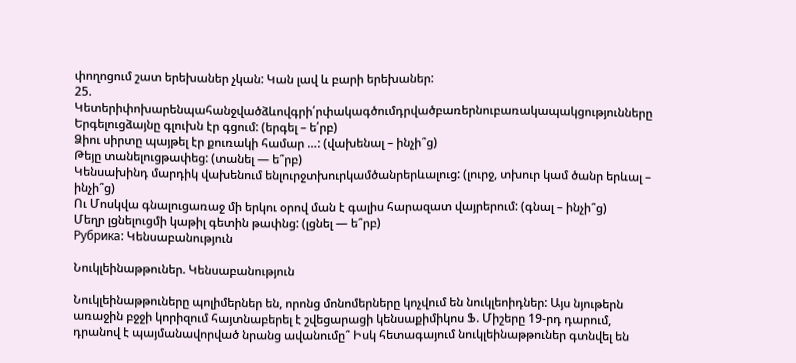փողոցում շատ երեխաներ չկան: Կան լավ և բարի երեխաներ:
25. Կետերիփոխարենպահանջվածձևովգրի՛րփակագծումդրվածբառերնուբառակապակցությունները
Երգելուցձայնը գլուխն էր գցում: (երգել – ե՛րբ)
Ձիու սիրտը պայթել էր քուռակի համար …: (վախենալ – ինչի՞ց)
Թեյը տանելուցթափեց: (տանել — ե՞րբ)
Կենսախինդ մարդիկ վախենում ենլուրջտխուրկամծանրերևալուց: (լուրջ, տխուր կամ ծանր երևալ – ինչի՞ց)
Ու Մոսկվա գնալուցառաջ մի երկու օրով ման է գալիս հարազատ վայրերում: (գնալ – ինչի՞ց)
Մեղր լցնելուցմի կաթիլ գետին թափնց: (լցնել — ե՞րբ)
Рубрика: Կենսաբանություն

Նուկլեինաթթուներ. Կենսաբանություն

Նուկլեինաթթուները պոլիմերներ են, որոնց մոնոմերները կոչվում են նուկլեոիդներ: Այս նյութերն առաջին բջջի կորիզում հայտնաբերել է շվեցարացի կենսաքիմիկոս Ֆ. Միշերը 19-րդ դարում, դրանով է պայմանավորված նրանց ավանումը՞ Իսկ հետագայում նուկլեինաթթուներ գտնվել են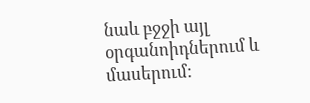նաև բջջի այլ օրգանոիդներում և մասերում: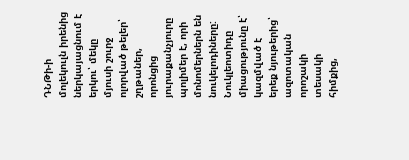ԴՆԹի-ի մոլեկուլն իրենից ներկայացնում է երկու՝ մեկը մյուսի շուրջ ոլորված թելեր՝ շղթաներ, որոնցից յուրաքանչյուրը պոլիմեր է, որի մոնոմերներն են նուկելոդիները: Նուկլեոտիդը միացությունը է՝ կազմված է երեք նյութերից՝ ազոտական որոշակի տեսակի հիմքից,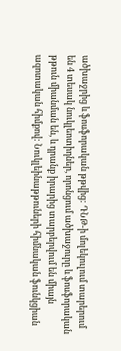ածխաջրից և ֆոսֆորական թթվից: ԴՆԹ-ի մոլեկուլում տարերում են 4 տեսակ նուկլեոտիդներ, որոնցում ածխաջուրը և ֆոսֆորական թթուն միանման են, և դրանք իրարից տարբերվում են միայն ազոտական հիմքով: Նուկլեինաթթուների հիմնական ֆունկցիան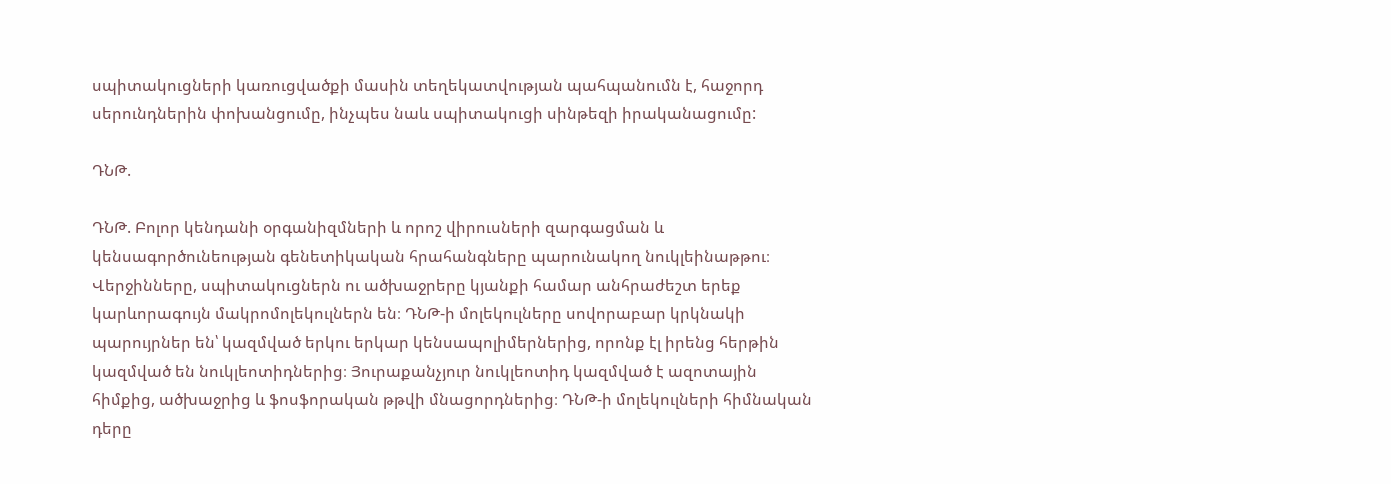սպիտակուցների կառուցվածքի մասին տեղեկատվության պահպանումն է, հաջորդ սերունդներին փոխանցումը, ինչպես նաև սպիտակուցի սինթեզի իրականացումը:

ԴՆԹ.

ԴՆԹ. Բոլոր կենդանի օրգանիզմների և որոշ վիրուսների զարգացման և կենսագործունեության գենետիկական հրահանգները պարունակող նուկլեինաթթու։ Վերջինները, սպիտակուցներն ու ածխաջրերը կյանքի համար անհրաժեշտ երեք կարևորագույն մակրոմոլեկուլներն են։ ԴՆԹ-ի մոլեկուլները սովորաբար կրկնակի պարույրներ են՝ կազմված երկու երկար կենսապոլիմերներից, որոնք էլ իրենց հերթին կազմված են նուկլեոտիդներից։ Յուրաքանչյուր նուկլեոտիդ կազմված է ազոտային հիմքից, ածխաջրից և ֆոսֆորական թթվի մնացորդներից։ ԴՆԹ-ի մոլեկուլների հիմնական դերը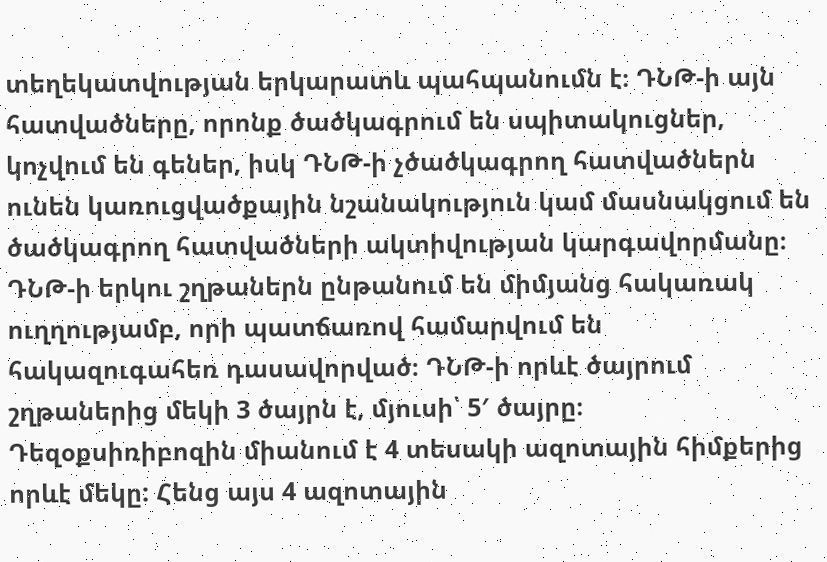տեղեկատվության երկարատև պահպանումն է։ ԴՆԹ-ի այն հատվածները, որոնք ծածկագրում են սպիտակուցներ, կոչվում են գեներ, իսկ ԴՆԹ-ի չծածկագրող հատվածներն ունեն կառուցվածքային նշանակություն կամ մասնակցում են ծածկագրող հատվածների ակտիվության կարգավորմանը։ ԴՆԹ-ի երկու շղթաներն ընթանում են միմյանց հակառակ ուղղությամբ, որի պատճառով համարվում են հակազուգահեռ դասավորված։ ԴՆԹ-ի որևէ ծայրում շղթաներից մեկի 3 ծայրն է, մյուսի՝ 5′ ծայրը։ Դեզօքսիռիբոզին միանում է 4 տեսակի ազոտային հիմքերից որևէ մեկը: Հենց այս 4 ազոտային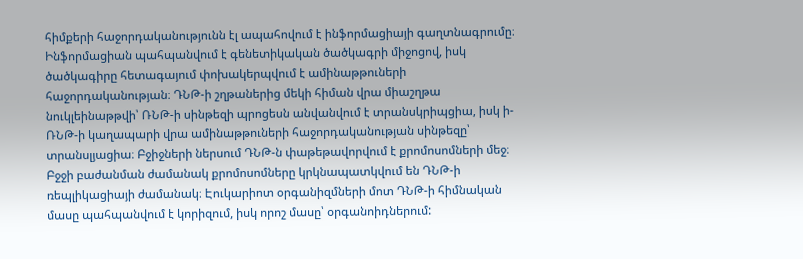հիմքերի հաջորդականությունն էլ ապահովում է ինֆորմացիայի գաղտնագրումը։ Ինֆորմացիան պահպանվում է գենետիկական ծածկագրի միջոցով, իսկ ծածկագիրը հետագայում փոխակերպվում է ամինաթթուների հաջորդականության։ ԴՆԹ-ի շղթաներից մեկի հիման վրա միաշղթա նուկլեինաթթվի՝ ՌՆԹ-ի սինթեզի պրոցեսն անվանվում է տրանսկրիպցիա, իսկ ի-ՌՆԹ-ի կաղապարի վրա ամինաթթուների հաջորդականության սինթեզը՝ տրանսլյացիա։ Բջիջների ներսում ԴՆԹ-ն փաթեթավորվում է քրոմոսոմների մեջ։ Բջջի բաժանման ժամանակ քրոմոսոմները կրկնապատկվում են ԴՆԹ-ի ռեպլիկացիայի ժամանակ։ Էուկարիոտ օրգանիզմների մոտ ԴՆԹ-ի հիմնական մասը պահպանվում է կորիզում, իսկ որոշ մասը՝ օրգանոիդներում: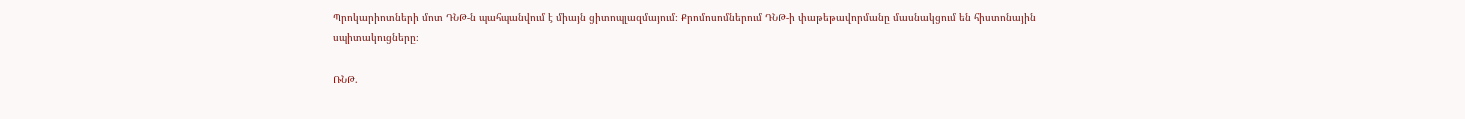Պրոկարիոտների մոտ ԴՆԹ-ն պահպանվում է միայն ցիտոպլազմայում։ Քրոմոսոմներում ԴՆԹ-ի փաթեթավորմանը մասնակցում են հիստոնային սպիտակուցները։

ՌՆԹ.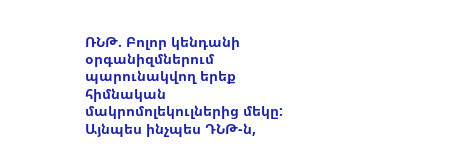ՌՆԹ. Բոլոր կենդանի օրգանիզմներում պարունակվող երեք հիմնական մակրոմոլեկուլներից մեկը: Այնպես ինչպես ԴՆԹ-ն,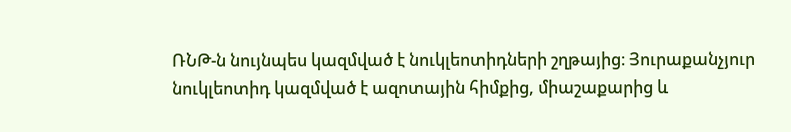ՌՆԹ-ն նույնպես կազմված է նուկլեոտիդների շղթայից։ Յուրաքանչյուր նուկլեոտիդ կազմված է ազոտային հիմքից, միաշաքարից և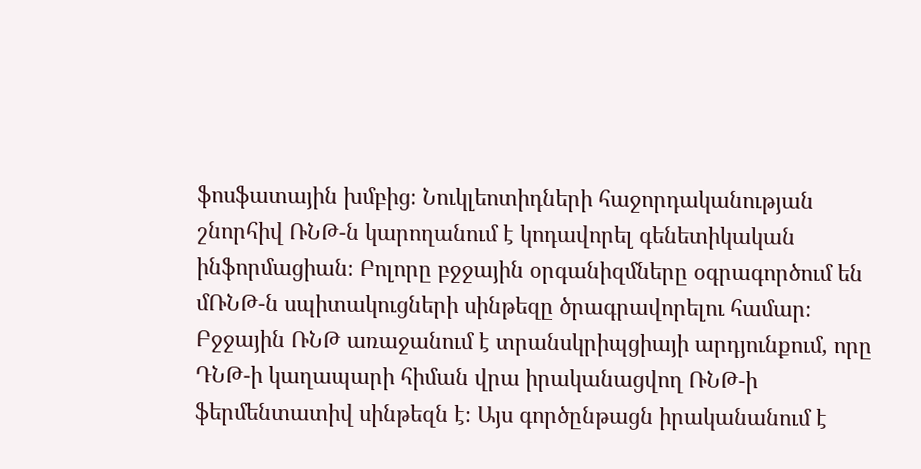ֆոսֆատային խմբից։ Նուկլեոտիդների հաջորդականության շնորհիվ ՌՆԹ-ն կարողանում է կոդավորել գենետիկական ինֆորմացիան։ Բոլորը բջջային օրգանիզմները օգրագործում են մՌՆԹ-ն սպիտակուցների սինթեզը ծրագրավորելու համար։ Բջջային ՌՆԹ առաջանում է տրանսկրիպցիայի արդյունքում, որը ԴՆԹ-ի կաղապարի հիման վրա իրականացվող ՌՆԹ-ի ֆերմենտատիվ սինթեզն է։ Այս գործընթացն իրականանում է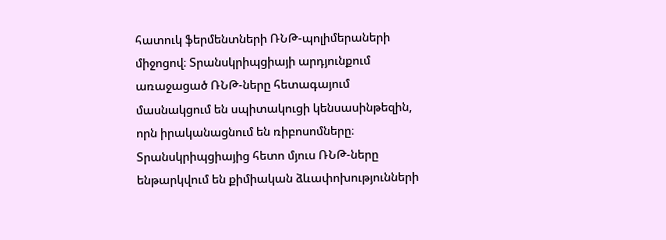հատուկ ֆերմենտների ՌՆԹ-պոլիմերաների միջոցով։ Տրանսկրիպցիայի արդյունքում առաջացած ՌՆԹ-ները հետագայում մասնակցում են սպիտակուցի կենսասինթեզին, որն իրականացնում են ռիբոսոմները։ Տրանսկրիպցիայից հետո մյուս ՌՆԹ-ները ենթարկվում են քիմիական ձևափոխությունների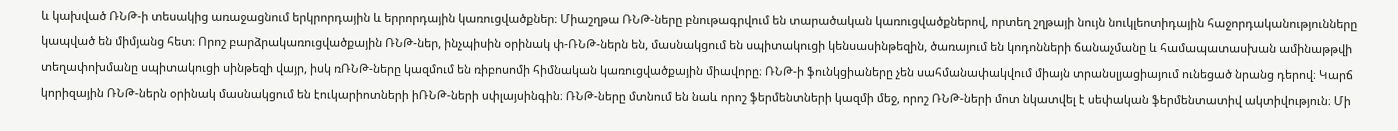և կախված ՌՆԹ-ի տեսակից առաջացնում երկրորդային և երրորդային կառուցվածքներ։ Միաշղթա ՌՆԹ-ները բնութագրվում են տարածական կառուցվածքներով, որտեղ շղթայի նույն նուկլեոտիդային հաջորդականությունները կապված են միմյանց հետ։ Որոշ բարձրակառուցվածքային ՌՆԹ-ներ, ինչպիսին օրինակ փ-ՌՆԹ-ներն են, մասնակցում են սպիտակուցի կենսասինթեզին, ծառայում են կոդոնների ճանաչմանը և համապատասխան ամինաթթվի տեղափոխմանը սպիտակուցի սինթեզի վայր, իսկ ռՌՆԹ-ները կազմում են ռիբոսոմի հիմնական կառուցվածքային միավորը։ ՌՆԹ-ի ֆունկցիաները չեն սահմանափակվում միայն տրանսլյացիայում ունեցած նրանց դերով։ Կարճ կորիզային ՌՆԹ-ներն օրինակ մասնակցում են էուկարիոտների իՌՆԹ-ների սփլայսինգին։ ՌՆԹ-ները մտնում են նաև որոշ ֆերմենտների կազմի մեջ, որոշ ՌՆԹ-ների մոտ նկատվել է սեփական ֆերմենտատիվ ակտիվություն։ Մի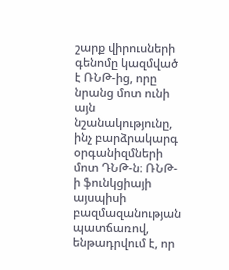շարք վիրուսների գենոմը կազմված է ՌՆԹ-ից, որը նրանց մոտ ունի այն նշանակությունը, ինչ բարձրակարգ օրգանիզմների մոտ ԴՆԹ-ն։ ՌՆԹ-ի ֆունկցիայի այսպիսի բազմազանության պատճառով, ենթադրվում է, որ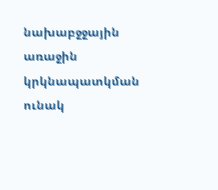նախաբջջային առաջին կրկնապատկման ունակ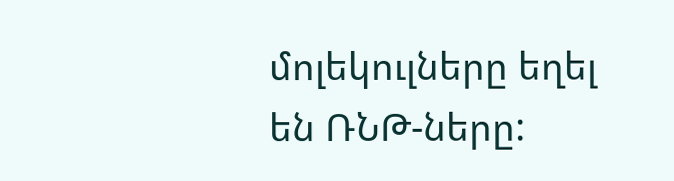մոլեկուլները եղել են ՌՆԹ-ները: